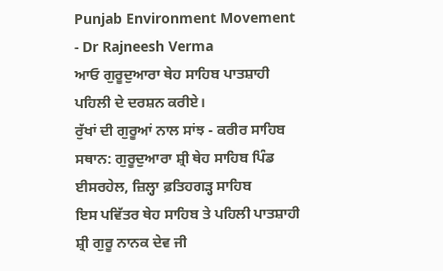Punjab Environment Movement - Dr Rajneesh Verma
ਆਓ ਗੁਰੂਦੁਆਰਾ ਥੇਹ ਸਾਹਿਬ ਪਾਤਸ਼ਾਹੀ ਪਹਿਲੀ ਦੇ ਦਰਸ਼ਨ ਕਰੀਏ।
ਰੁੱਖਾਂ ਦੀ ਗੁਰੂਆਂ ਨਾਲ ਸਾਂਝ - ਕਰੀਰ ਸਾਹਿਬ
ਸਥਾਨ: ਗੁਰੂਦੁਆਰਾ ਸ਼੍ਰੀ ਥੇਹ ਸਾਹਿਬ ਪਿੰਡ ਈਸਰਹੇਲ, ਜ਼ਿਲ੍ਹਾ ਫ਼ਤਿਹਗੜ੍ਹ ਸਾਹਿਬ
ਇਸ ਪਵਿੱਤਰ ਥੇਹ ਸਾਹਿਬ ਤੇ ਪਹਿਲੀ ਪਾਤਸ਼ਾਹੀ ਸ਼੍ਰੀ ਗੁਰੂ ਨਾਨਕ ਦੇਵ ਜੀ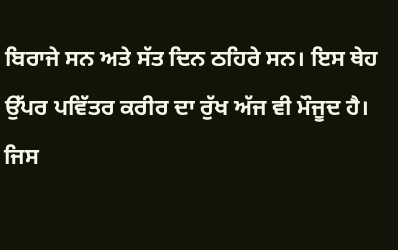ਬਿਰਾਜੇ ਸਨ ਅਤੇ ਸੱਤ ਦਿਨ ਠਹਿਰੇ ਸਨ। ਇਸ ਥੇਹ ਉੱਪਰ ਪਵਿੱਤਰ ਕਰੀਰ ਦਾ ਰੁੱਖ ਅੱਜ ਵੀ ਮੌਜੂਦ ਹੈ। ਜਿਸ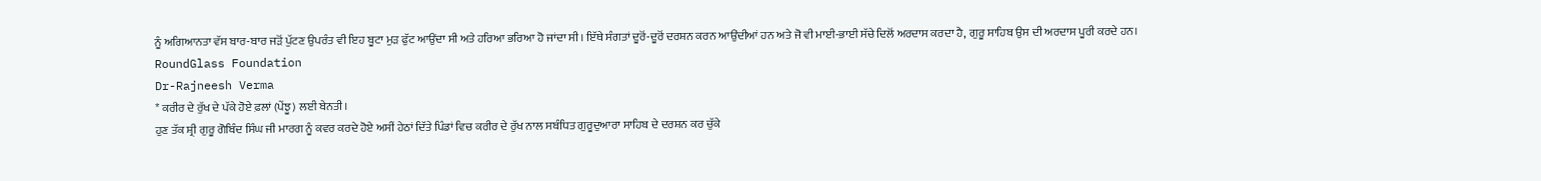ਨੂੰ ਅਗਿਆਨਤਾ ਵੱਸ ਬਾਰ-ਬਾਰ ਜੜੋਂ ਪੁੱਟਣ ਉਪਰੰਤ ਵੀ ਇਹ ਬੂਟਾ ਮੁੜ ਫੁੱਟ ਆਉਂਦਾ ਸੀ ਅਤੇ ਹਰਿਆ ਭਰਿਆ ਹੋ ਜਾਂਦਾ ਸੀ। ਇੱਥੇ ਸੰਗਤਾਂ ਦੂਰੋਂ-ਦੂਰੋਂ ਦਰਸ਼ਨ ਕਰਨ ਆਉਂਦੀਆਂ ਹਨ ਅਤੇ ਜੋ ਵੀ ਮਾਈ-ਭਾਈ ਸੱਚੇ ਦਿਲੋਂ ਅਰਦਾਸ ਕਰਦਾ ਹੈ, ਗੁਰੂ ਸਾਹਿਬ ਉਸ ਦੀ ਅਰਦਾਸ ਪੂਰੀ ਕਰਦੇ ਹਨ।
RoundGlass Foundation
Dr-Rajneesh Verma
* ਕਰੀਰ ਦੇ ਰੁੱਖ ਦੇ ਪੱਕੇ ਹੋਏ ਫ਼ਲਾਂ (ਪੇਂਝੂ) ਲਈ ਬੇਨਤੀ।
ਹੁਣ ਤੱਕ ਸ਼੍ਰੀ ਗੁਰੂ ਗੋਬਿੰਦ ਸਿੰਘ ਜੀ ਮਾਰਗ ਨੂੰ ਕਵਰ ਕਰਦੇ ਹੋਏ ਅਸੀਂ ਹੇਠਾਂ ਦਿੱਤੇ ਪਿੰਡਾਂ ਵਿਚ ਕਰੀਰ ਦੇ ਰੁੱਖ ਨਾਲ ਸਬੰਧਿਤ ਗੁਰੂਦੁਆਰਾ ਸਾਹਿਬ ਦੇ ਦਰਸ਼ਨ ਕਰ ਚੁੱਕੇ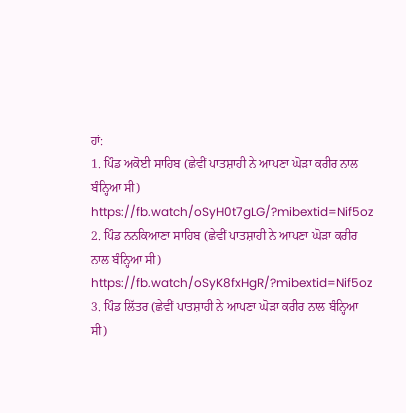ਹਾਂ:
1. ਪਿੰਡ ਅਕੋਈ ਸਾਹਿਬ (ਛੇਵੀਂ ਪਾਤਸ਼ਾਹੀ ਨੇ ਆਪਣਾ ਘੋੜਾ ਕਰੀਰ ਨਾਲ ਬੰਨ੍ਹਿਆ ਸੀ)
https://fb.watch/oSyH0t7gLG/?mibextid=Nif5oz
2. ਪਿੰਡ ਨਨਕਿਆਣਾ ਸਾਹਿਬ (ਛੇਵੀਂ ਪਾਤਸ਼ਾਹੀ ਨੇ ਆਪਣਾ ਘੋੜਾ ਕਰੀਰ ਨਾਲ ਬੰਨ੍ਹਿਆ ਸੀ)
https://fb.watch/oSyK8fxHgR/?mibextid=Nif5oz
3. ਪਿੰਡ ਲਿੱਤਰ (ਛੇਵੀਂ ਪਾਤਸ਼ਾਹੀ ਨੇ ਆਪਣਾ ਘੋੜਾ ਕਰੀਰ ਨਾਲ ਬੰਨ੍ਹਿਆ ਸੀ)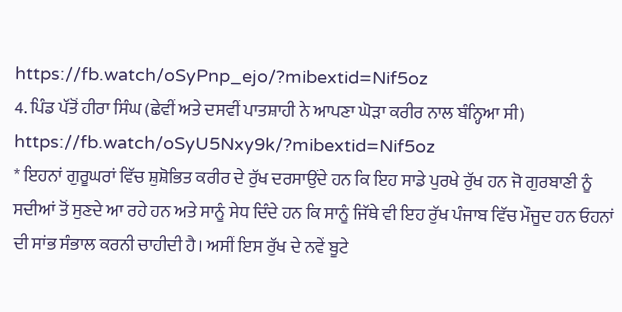https://fb.watch/oSyPnp_ejo/?mibextid=Nif5oz
4. ਪਿੰਡ ਪੱਤੋਂ ਹੀਰਾ ਸਿੰਘ (ਛੇਵੀਂ ਅਤੇ ਦਸਵੀਂ ਪਾਤਸ਼ਾਹੀ ਨੇ ਆਪਣਾ ਘੋੜਾ ਕਰੀਰ ਨਾਲ ਬੰਨ੍ਹਿਆ ਸੀ)
https://fb.watch/oSyU5Nxy9k/?mibextid=Nif5oz
* ਇਹਨਾਂ ਗੁਰੂਘਰਾਂ ਵਿੱਚ ਸ਼ੁਸ਼ੋਭਿਤ ਕਰੀਰ ਦੇ ਰੁੱਖ ਦਰਸਾਉਂਦੇ ਹਨ ਕਿ ਇਹ ਸਾਡੇ ਪੁਰਖੇ ਰੁੱਖ ਹਨ ਜੋ ਗੁਰਬਾਣੀ ਨੂੰ ਸਦੀਆਂ ਤੋਂ ਸੁਣਦੇ ਆ ਰਹੇ ਹਨ ਅਤੇ ਸਾਨੂੰ ਸੇਧ ਦਿੰਦੇ ਹਨ ਕਿ ਸਾਨੂੰ ਜਿੱਥੇ ਵੀ ਇਹ ਰੁੱਖ ਪੰਜਾਬ ਵਿੱਚ ਮੌਜੂਦ ਹਨ ਓਹਨਾਂ ਦੀ ਸਾਂਭ ਸੰਭਾਲ ਕਰਨੀ ਚਾਹੀਦੀ ਹੈ। ਅਸੀਂ ਇਸ ਰੁੱਖ ਦੇ ਨਵੇਂ ਬੂਟੇ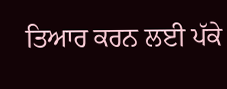ਤਿਆਰ ਕਰਨ ਲਈ ਪੱਕੇ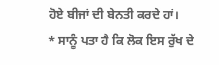ਹੋਏ ਬੀਜਾਂ ਦੀ ਬੇਨਤੀ ਕਰਦੇ ਹਾਂ।
* ਸਾਨੂੰ ਪਤਾ ਹੈ ਕਿ ਲੋਕ ਇਸ ਰੁੱਖ ਦੇ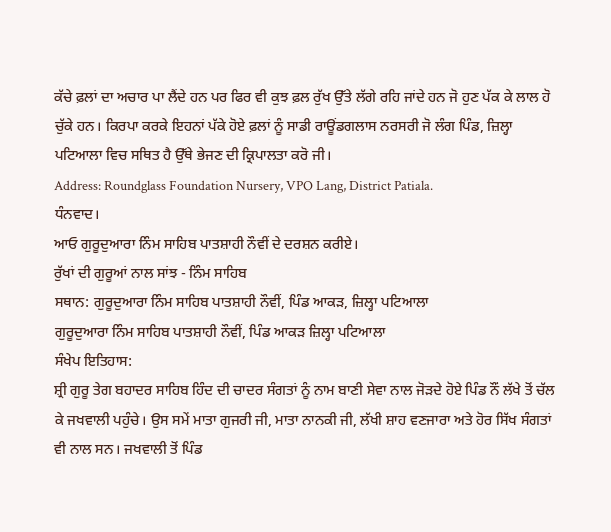ਕੱਚੇ ਫ਼ਲਾਂ ਦਾ ਅਚਾਰ ਪਾ ਲੈਂਦੇ ਹਨ ਪਰ ਫਿਰ ਵੀ ਕੁਝ ਫ਼ਲ ਰੁੱਖ ਉੱਤੇ ਲੱਗੇ ਰਹਿ ਜਾਂਦੇ ਹਨ ਜੋ ਹੁਣ ਪੱਕ ਕੇ ਲਾਲ ਹੋ ਚੁੱਕੇ ਹਨ। ਕਿਰਪਾ ਕਰਕੇ ਇਹਨਾਂ ਪੱਕੇ ਹੋਏ ਫ਼ਲਾਂ ਨੂੰ ਸਾਡੀ ਰਾਊਂਡਗਲਾਸ ਨਰਸਰੀ ਜੋ ਲੰਗ ਪਿੰਡ, ਜ਼ਿਲ੍ਹਾ ਪਟਿਆਲਾ ਵਿਚ ਸਥਿਤ ਹੈ ਉੱਥੇ ਭੇਜਣ ਦੀ ਕ੍ਰਿਪਾਲਤਾ ਕਰੋ ਜੀ।
Address: Roundglass Foundation Nursery, VPO Lang, District Patiala.
ਧੰਨਵਾਦ।
ਆਓ ਗੁਰੂਦੁਆਰਾ ਨਿੰਮ ਸਾਹਿਬ ਪਾਤਸ਼ਾਹੀ ਨੌਵੀਂ ਦੇ ਦਰਸ਼ਨ ਕਰੀਏ।
ਰੁੱਖਾਂ ਦੀ ਗੁਰੂਆਂ ਨਾਲ ਸਾਂਝ - ਨਿੰਮ ਸਾਹਿਬ
ਸਥਾਨ: ਗੁਰੂਦੁਆਰਾ ਨਿੰਮ ਸਾਹਿਬ ਪਾਤਸ਼ਾਹੀ ਨੌਵੀਂ, ਪਿੰਡ ਆਕੜ, ਜ਼ਿਲ੍ਹਾ ਪਟਿਆਲਾ
ਗੁਰੂਦੁਆਰਾ ਨਿੰਮ ਸਾਹਿਬ ਪਾਤਸ਼ਾਹੀ ਨੌਵੀਂ, ਪਿੰਡ ਆਕੜ ਜ਼ਿਲ੍ਹਾ ਪਟਿਆਲਾ
ਸੰਖੇਪ ਇਤਿਹਾਸ:
ਸ਼੍ਰੀ ਗੁਰੂ ਤੇਗ ਬਹਾਦਰ ਸਾਹਿਬ ਹਿੰਦ ਦੀ ਚਾਦਰ ਸੰਗਤਾਂ ਨੂੰ ਨਾਮ ਬਾਣੀ ਸੇਵਾ ਨਾਲ ਜੋੜਦੇ ਹੋਏ ਪਿੰਡ ਨੌਂ ਲੱਖੇ ਤੋਂ ਚੱਲ ਕੇ ਜਖਵਾਲੀ ਪਹੁੰਚੇ। ਉਸ ਸਮੇਂ ਮਾਤਾ ਗੁਜਰੀ ਜੀ, ਮਾਤਾ ਨਾਨਕੀ ਜੀ, ਲੱਖੀ ਸ਼ਾਹ ਵਣਜਾਰਾ ਅਤੇ ਹੋਰ ਸਿੱਖ ਸੰਗਤਾਂ ਵੀ ਨਾਲ ਸਨ। ਜਖਵਾਲੀ ਤੋਂ ਪਿੰਡ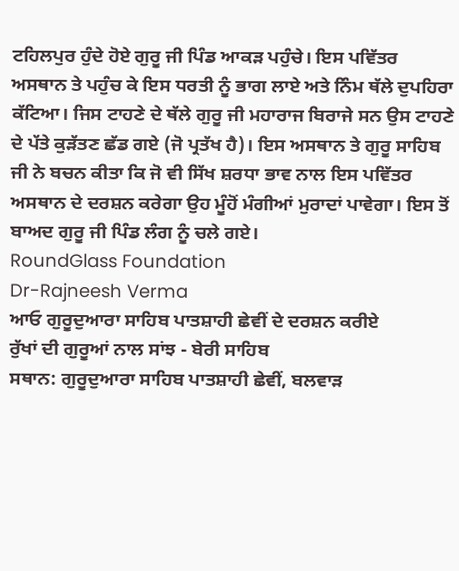ਟਹਿਲਪੁਰ ਹੁੰਦੇ ਹੋਏ ਗੁਰੂ ਜੀ ਪਿੰਡ ਆਕੜ ਪਹੁੰਚੇ। ਇਸ ਪਵਿੱਤਰ ਅਸਥਾਨ ਤੇ ਪਹੁੰਚ ਕੇ ਇਸ ਧਰਤੀ ਨੂੰ ਭਾਗ ਲਾਏ ਅਤੇ ਨਿੰਮ ਥੱਲੇ ਦੁਪਹਿਰਾ ਕੱਟਿਆ। ਜਿਸ ਟਾਹਣੇ ਦੇ ਥੱਲੇ ਗੁਰੂ ਜੀ ਮਹਾਰਾਜ ਬਿਰਾਜੇ ਸਨ ਉਸ ਟਾਹਣੇ ਦੇ ਪੱਤੇ ਕੁੜੱਤਣ ਛੱਡ ਗਏ (ਜੋ ਪ੍ਰਤੱਖ ਹੈ)। ਇਸ ਅਸਥਾਨ ਤੇ ਗੁਰੂ ਸਾਹਿਬ ਜੀ ਨੇ ਬਚਨ ਕੀਤਾ ਕਿ ਜੋ ਵੀ ਸਿੱਖ ਸ਼ਰਧਾ ਭਾਵ ਨਾਲ ਇਸ ਪਵਿੱਤਰ ਅਸਥਾਨ ਦੇ ਦਰਸ਼ਨ ਕਰੇਗਾ ਉਹ ਮੂੰਹੋਂ ਮੰਗੀਆਂ ਮੁਰਾਦਾਂ ਪਾਵੇਗਾ। ਇਸ ਤੋਂ ਬਾਅਦ ਗੁਰੂ ਜੀ ਪਿੰਡ ਲੰਗ ਨੂੰ ਚਲੇ ਗਏ।
RoundGlass Foundation
Dr-Rajneesh Verma
ਆਓ ਗੁਰੂਦੁਆਰਾ ਸਾਹਿਬ ਪਾਤਸ਼ਾਹੀ ਛੇਵੀਂ ਦੇ ਦਰਸ਼ਨ ਕਰੀਏ
ਰੁੱਖਾਂ ਦੀ ਗੁਰੂਆਂ ਨਾਲ ਸਾਂਝ - ਬੇਰੀ ਸਾਹਿਬ
ਸਥਾਨ: ਗੁਰੂਦੁਆਰਾ ਸਾਹਿਬ ਪਾਤਸ਼ਾਹੀ ਛੇਵੀਂ, ਬਲਵਾੜ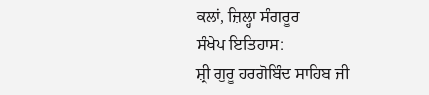ਕਲਾਂ, ਜ਼ਿਲ੍ਹਾ ਸੰਗਰੂਰ
ਸੰਖੇਪ ਇਤਿਹਾਸ:
ਸ਼੍ਰੀ ਗੁਰੂ ਹਰਗੋਬਿੰਦ ਸਾਹਿਬ ਜੀ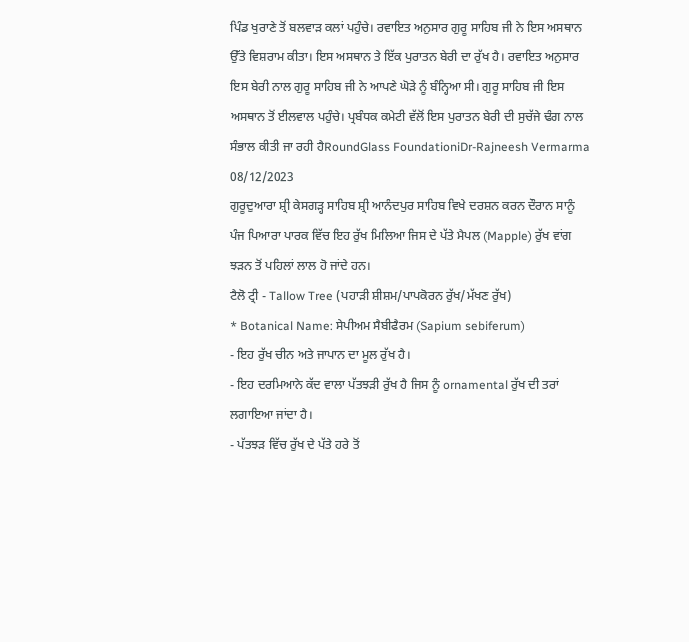ਪਿੰਡ ਖੁਰਾਣੇ ਤੋਂ ਬਲਵਾੜ ਕਲਾਂ ਪਹੁੰਚੇ। ਰਵਾਇਤ ਅਨੁਸਾਰ ਗੁਰੂ ਸਾਹਿਬ ਜੀ ਨੇ ਇਸ ਅਸਥਾਨ ਉੱਤੇ ਵਿਸ਼ਰਾਮ ਕੀਤਾ। ਇਸ ਅਸਥਾਨ ਤੇ ਇੱਕ ਪੁਰਾਤਨ ਬੇਰੀ ਦਾ ਰੁੱਖ ਹੈ। ਰਵਾਇਤ ਅਨੁਸਾਰ ਇਸ ਬੇਰੀ ਨਾਲ ਗੁਰੂ ਸਾਹਿਬ ਜੀ ਨੇ ਆਪਣੇ ਘੋੜੇ ਨੂੰ ਬੰਨ੍ਹਿਆ ਸੀ। ਗੁਰੂ ਸਾਹਿਬ ਜੀ ਇਸ ਅਸਥਾਨ ਤੋਂ ਈਲਵਾਲ ਪਹੁੰਚੇ। ਪ੍ਰਬੰਧਕ ਕਮੇਟੀ ਵੱਲੋਂ ਇਸ ਪੁਰਾਤਨ ਬੇਰੀ ਦੀ ਸੁਚੱਜੇ ਢੰਗ ਨਾਲ ਸੰਭਾਲ ਕੀਤੀ ਜਾ ਰਹੀ ਹੈRoundGlass FoundationiDr-Rajneesh Vermarma
08/12/2023
ਗੁਰੂਦੁਆਰਾ ਸ਼੍ਰੀ ਕੇਸਗੜ੍ਹ ਸਾਹਿਬ ਸ਼੍ਰੀ ਆਨੰਦਪੁਰ ਸਾਹਿਬ ਵਿਖੇ ਦਰਸ਼ਨ ਕਰਨ ਦੌਰਾਨ ਸਾਨੂੰ ਪੰਜ ਪਿਆਰਾ ਪਾਰਕ ਵਿੱਚ ਇਹ ਰੁੱਖ ਮਿਲਿਆ ਜਿਸ ਦੇ ਪੱਤੇ ਮੈਪਲ (Mapple) ਰੁੱਖ ਵਾਂਗ ਝੜਨ ਤੋਂ ਪਹਿਲਾਂ ਲਾਲ ਹੋ ਜਾਂਦੇ ਹਨ।
ਟੈਲੋ ਟ੍ਰੀ - Tallow Tree (ਪਹਾੜੀ ਸ਼ੀਸ਼ਮ/ਪਾਪਕੋਰਨ ਰੁੱਖ/ਮੱਖਣ ਰੁੱਖ)
* Botanical Name: ਸੇਪੀਅਮ ਸੈਬੀਫੈਰਮ (Sapium sebiferum)
- ਇਹ ਰੁੱਖ ਚੀਨ ਅਤੇ ਜਾਪਾਨ ਦਾ ਮੂਲ ਰੁੱਖ ਹੈ।
- ਇਹ ਦਰਮਿਆਨੇ ਕੱਦ ਵਾਲਾ ਪੱਤਝੜੀ ਰੁੱਖ ਹੈ ਜਿਸ ਨੂੰ ornamental ਰੁੱਖ ਦੀ ਤਰਾਂ ਲਗਾਇਆ ਜਾਂਦਾ ਹੈ।
- ਪੱਤਝੜ ਵਿੱਚ ਰੁੱਖ ਦੇ ਪੱਤੇ ਹਰੇ ਤੋਂ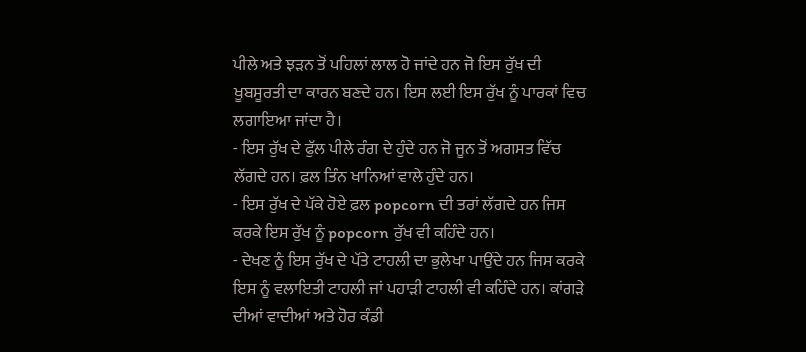ਪੀਲੇ ਅਤੇ ਝੜਨ ਤੋਂ ਪਹਿਲਾਂ ਲਾਲ ਹੋ ਜਾਂਦੇ ਹਨ ਜੋ ਇਸ ਰੁੱਖ ਦੀ ਖੂਬਸੂਰਤੀ ਦਾ ਕਾਰਨ ਬਣਦੇ ਹਨ। ਇਸ ਲਈ ਇਸ ਰੁੱਖ ਨੂੰ ਪਾਰਕਾਂ ਵਿਚ ਲਗਾਇਆ ਜਾਂਦਾ ਹੈ।
- ਇਸ ਰੁੱਖ ਦੇ ਫੁੱਲ ਪੀਲੇ ਰੰਗ ਦੇ ਹੁੰਦੇ ਹਨ ਜੋ ਜੂਨ ਤੋਂ ਅਗਸਤ ਵਿੱਚ ਲੱਗਦੇ ਹਨ। ਫ਼ਲ ਤਿੰਨ ਖਾਨਿਆਂ ਵਾਲੇ ਹੁੰਦੇ ਹਨ।
- ਇਸ ਰੁੱਖ ਦੇ ਪੱਕੇ ਹੋਏ ਫ਼ਲ popcorn ਦੀ ਤਰਾਂ ਲੱਗਦੇ ਹਨ ਜਿਸ ਕਰਕੇ ਇਸ ਰੁੱਖ ਨੂੰ popcorn ਰੁੱਖ ਵੀ ਕਹਿੰਦੇ ਹਨ।
- ਦੇਖਣ ਨੂੰ ਇਸ ਰੁੱਖ ਦੇ ਪੱਤੇ ਟਾਹਲੀ ਦਾ ਭੁਲੇਖਾ ਪਾਉਂਦੇ ਹਨ ਜਿਸ ਕਰਕੇ ਇਸ ਨੂੰ ਵਲਾਇਤੀ ਟਾਹਲੀ ਜਾਂ ਪਹਾੜੀ ਟਾਹਲੀ ਵੀ ਕਹਿੰਦੇ ਹਨ। ਕਾਂਗੜੇ ਦੀਆਂ ਵਾਦੀਆਂ ਅਤੇ ਹੋਰ ਕੰਡੀ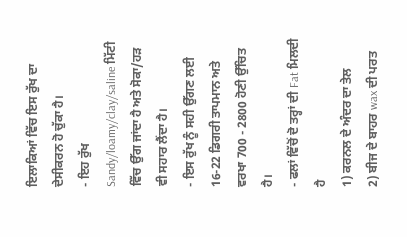ਇਲਾਕਿਆਂ ਵਿੱਚ ਇਸ ਰੁੱਖ ਦਾ ਦੇਸੀਕਰਨ ਹੋ ਚੁੱਕਾ ਹੈ।
- ਇਹ ਰੁੱਖ Sandy/loamy/clay/saline ਮਿੱਟੀ ਵਿੱਚ ਉੱਗ ਜਾਂਦਾ ਹੈ ਅਤੇ ਸੋਕਾ/ਹੜ ਵੀ ਸਹਾਰ ਲੈਂਦਾ ਹੈ।
- ਇਸ ਰੁੱਖ ਨੂੰ ਸਹੀ ਉੱਗਣ ਲਈ 16-22 ਡਿਗਰੀ ਤਾਪਮਾਨ ਅਤੇ ਵਰਖਾ 700 - 2800 ਹੋਣੀ ਉੱਚਿਤ ਹੈ।
- ਫਲਾਂ ਵਿੱਚੋਂ ਦੋ ਤਰ੍ਹਾਂ ਦੀ Fat ਮਿਲਦੀ ਹੈ
1) ਕਰਨਲ ਦੇ ਅੰਦਰ ਦਾ ਤੇਲ
2) ਬੀਜ ਦੇ ਬਾਹਰ wax ਦੀ ਪਰਤ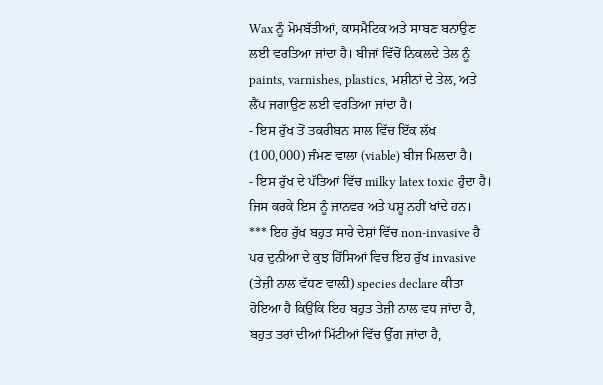Wax ਨੂੰ ਮੋਮਬੱਤੀਆਂ, ਕਾਸਮੈਟਿਕ ਅਤੇ ਸਾਬਣ ਬਨਾਉਣ ਲਈ ਵਰਤਿਆ ਜਾਂਦਾ ਹੈ। ਬੀਜਾਂ ਵਿੱਚੋਂ ਨਿਕਲਦੇ ਤੇਲ ਨੂੰ paints, varnishes, plastics, ਮਸ਼ੀਨਾਂ ਦੇ ਤੇਲ, ਅਤੇ ਲੈਂਪ ਜਗਾਉਣ ਲਈ ਵਰਤਿਆ ਜਾਂਦਾ ਹੈ।
- ਇਸ ਰੁੱਖ ਤੋਂ ਤਕਰੀਬਨ ਸਾਲ ਵਿੱਚ ਇੱਕ ਲੱਖ (100,000) ਜੰਮਣ ਵਾਲਾ (viable) ਬੀਜ ਮਿਲਦਾ ਹੈ।
- ਇਸ ਰੁੱਖ ਦੇ ਪੱਤਿਆਂ ਵਿੱਚ milky latex toxic ਹੁੰਦਾ ਹੈ। ਜਿਸ ਕਰਕੇ ਇਸ ਨੂੰ ਜਾਨਵਰ ਅਤੇ ਪਸ਼ੂ ਨਹੀਂ ਖਾਂਦੇ ਹਨ।
*** ਇਹ ਰੁੱਖ ਬਹੁਤ ਸਾਰੇ ਦੇਸ਼ਾਂ ਵਿੱਚ non-invasive ਹੈ ਪਰ ਦੁਨੀਆ ਦੇ ਕੁਝ ਹਿੱਸਿਆਂ ਵਿਚ ਇਹ ਰੁੱਖ invasive (ਤੇਜ਼ੀ ਨਾਲ ਵੱਧਣ ਵਾਲ਼ੀ) species declare ਕੀਤਾ ਹੋਇਆ ਹੈ ਕਿਉਂਕਿ ਇਹ ਬਹੁਤ ਤੇਜ਼ੀ ਨਾਲ ਵਧ ਜਾਂਦਾ ਹੈ, ਬਹੁਤ ਤਰਾਂ ਦੀਆਂ ਮਿੱਟੀਆਂ ਵਿੱਚ ਉੱਗ ਜਾਂਦਾ ਹੈ,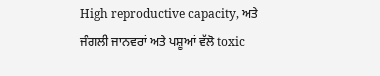High reproductive capacity, ਅਤੇ ਜੰਗਲੀ ਜਾਨਵਰਾਂ ਅਤੇ ਪਸ਼ੂਆਂ ਵੱਲੋ toxic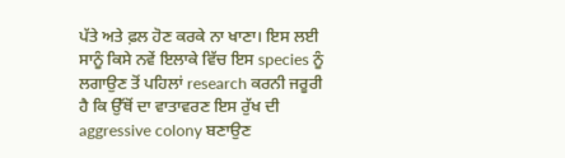ਪੱਤੇ ਅਤੇ ਫ਼ਲ ਹੋਣ ਕਰਕੇ ਨਾ ਖਾਣਾ। ਇਸ ਲਈ ਸਾਨੂੰ ਕਿਸੇ ਨਵੇਂ ਇਲਾਕੇ ਵਿੱਚ ਇਸ species ਨੂੰ ਲਗਾਉਣ ਤੋਂ ਪਹਿਲਾਂ research ਕਰਨੀ ਜਰੂਰੀ ਹੈ ਕਿ ਉੱਥੋਂ ਦਾ ਵਾਤਾਵਰਣ ਇਸ ਰੁੱਖ ਦੀ aggressive colony ਬਣਾਉਣ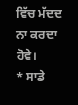ਵਿੱਚ ਮੱਦਦ ਨਾ ਕਰਦਾ ਹੋਵੇ।
* ਸਾਡੇ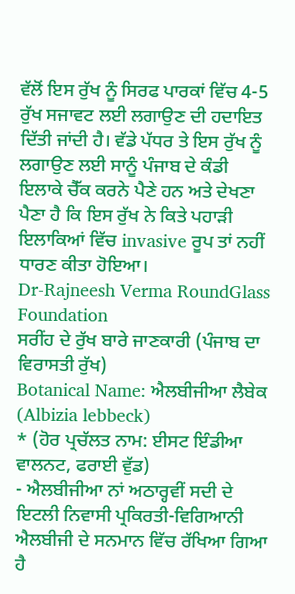ਵੱਲੋਂ ਇਸ ਰੁੱਖ ਨੂੰ ਸਿਰਫ ਪਾਰਕਾਂ ਵਿੱਚ 4-5 ਰੁੱਖ ਸਜਾਵਟ ਲਈ ਲਗਾਉਣ ਦੀ ਹਦਾਇਤ ਦਿੱਤੀ ਜਾਂਦੀ ਹੈ। ਵੱਡੇ ਪੱਧਰ ਤੇ ਇਸ ਰੁੱਖ ਨੂੰ ਲਗਾਉਣ ਲਈ ਸਾਨੂੰ ਪੰਜਾਬ ਦੇ ਕੰਡੀ ਇਲਾਕੇ ਚੈੱਕ ਕਰਨੇ ਪੈਣੇ ਹਨ ਅਤੇ ਦੇਖਣਾ ਪੈਣਾ ਹੈ ਕਿ ਇਸ ਰੁੱਖ ਨੇ ਕਿਤੇ ਪਹਾੜੀ ਇਲਾਕਿਆਂ ਵਿੱਚ invasive ਰੂਪ ਤਾਂ ਨਹੀਂ ਧਾਰਣ ਕੀਤਾ ਹੋਇਆ।
Dr-Rajneesh Verma RoundGlass Foundation
ਸਰੀਂਹ ਦੇ ਰੁੱਖ ਬਾਰੇ ਜਾਣਕਾਰੀ (ਪੰਜਾਬ ਦਾ ਵਿਰਾਸਤੀ ਰੁੱਖ)
Botanical Name: ਐਲਬੀਜੀਆ ਲੈਬੇਕ (Albizia lebbeck)
* (ਹੋਰ ਪ੍ਰਚੱਲਤ ਨਾਮ: ਈਸਟ ਇੰਡੀਆ ਵਾਲਨਟ, ਫਰਾਈ ਵੁੱਡ)
- ਐਲਬੀਜੀਆ ਨਾਂ ਅਠਾਰ੍ਹਵੀਂ ਸਦੀ ਦੇ ਇਟਲੀ ਨਿਵਾਸੀ ਪ੍ਰਕਿਰਤੀ-ਵਿਗਿਆਨੀ ਐਲਬੀਜੀ ਦੇ ਸਨਮਾਨ ਵਿੱਚ ਰੱਖਿਆ ਗਿਆ ਹੈ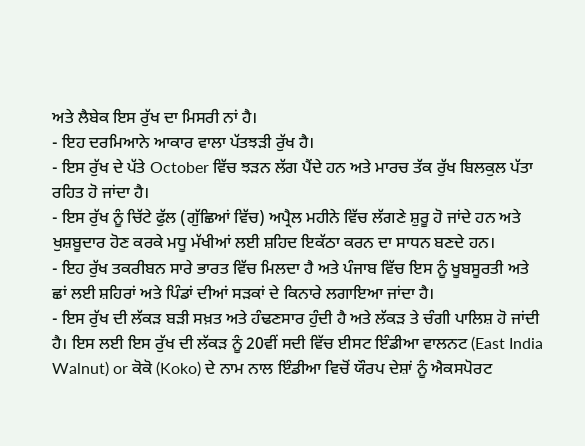ਅਤੇ ਲੈਬੇਕ ਇਸ ਰੁੱਖ ਦਾ ਮਿਸਰੀ ਨਾਂ ਹੈ।
- ਇਹ ਦਰਮਿਆਨੇ ਆਕਾਰ ਵਾਲਾ ਪੱਤਝੜੀ ਰੁੱਖ ਹੈ।
- ਇਸ ਰੁੱਖ ਦੇ ਪੱਤੇ October ਵਿੱਚ ਝੜਨ ਲੱਗ ਪੈਂਦੇ ਹਨ ਅਤੇ ਮਾਰਚ ਤੱਕ ਰੁੱਖ ਬਿਲਕੁਲ ਪੱਤਾ ਰਹਿਤ ਹੋ ਜਾਂਦਾ ਹੈ।
- ਇਸ ਰੁੱਖ ਨੂੰ ਚਿੱਟੇ ਫੁੱਲ (ਗੁੱਛਿਆਂ ਵਿੱਚ) ਅਪ੍ਰੈਲ ਮਹੀਨੇ ਵਿੱਚ ਲੱਗਣੇ ਸ਼ੁਰੂ ਹੋ ਜਾਂਦੇ ਹਨ ਅਤੇ ਖੁਸ਼ਬੂਦਾਰ ਹੋਣ ਕਰਕੇ ਮਧੂ ਮੱਖੀਆਂ ਲਈ ਸ਼ਹਿਦ ਇਕੱਠਾ ਕਰਨ ਦਾ ਸਾਧਨ ਬਣਦੇ ਹਨ।
- ਇਹ ਰੁੱਖ ਤਕਰੀਬਨ ਸਾਰੇ ਭਾਰਤ ਵਿੱਚ ਮਿਲਦਾ ਹੈ ਅਤੇ ਪੰਜਾਬ ਵਿੱਚ ਇਸ ਨੂੰ ਖੂਬਸੂਰਤੀ ਅਤੇ ਛਾਂ ਲਈ ਸ਼ਹਿਰਾਂ ਅਤੇ ਪਿੰਡਾਂ ਦੀਆਂ ਸੜਕਾਂ ਦੇ ਕਿਨਾਰੇ ਲਗਾਇਆ ਜਾਂਦਾ ਹੈ।
- ਇਸ ਰੁੱਖ ਦੀ ਲੱਕੜ ਬੜੀ ਸਖ਼ਤ ਅਤੇ ਹੰਢਣਸਾਰ ਹੁੰਦੀ ਹੈ ਅਤੇ ਲੱਕੜ ਤੇ ਚੰਗੀ ਪਾਲਿਸ਼ ਹੋ ਜਾਂਦੀ ਹੈ। ਇਸ ਲਈ ਇਸ ਰੁੱਖ ਦੀ ਲੱਕੜ ਨੂੰ 20ਵੀਂ ਸਦੀ ਵਿੱਚ ਈਸਟ ਇੰਡੀਆ ਵਾਲਨਟ (East India Walnut) or ਕੋਕੋ (Koko) ਦੇ ਨਾਮ ਨਾਲ ਇੰਡੀਆ ਵਿਚੋਂ ਯੌਰਪ ਦੇਸ਼ਾਂ ਨੂੰ ਐਕਸਪੋਰਟ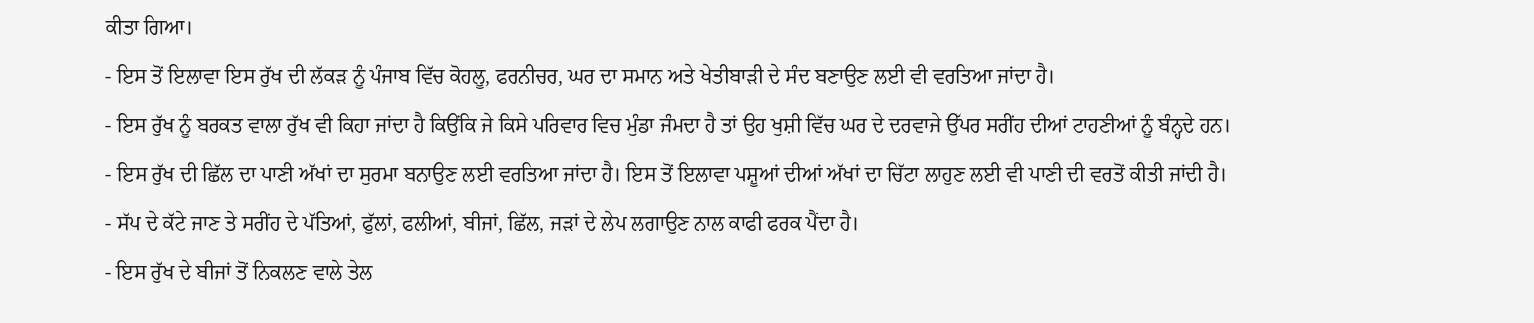ਕੀਤਾ ਗਿਆ।
- ਇਸ ਤੋਂ ਇਲਾਵਾ ਇਸ ਰੁੱਖ ਦੀ ਲੱਕੜ ਨੂੰ ਪੰਜਾਬ ਵਿੱਚ ਕੋਹਲੂ, ਫਰਨੀਚਰ, ਘਰ ਦਾ ਸਮਾਨ ਅਤੇ ਖੇਤੀਬਾੜੀ ਦੇ ਸੰਦ ਬਣਾਉਣ ਲਈ ਵੀ ਵਰਤਿਆ ਜਾਂਦਾ ਹੈ।
- ਇਸ ਰੁੱਖ ਨੂੰ ਬਰਕਤ ਵਾਲਾ ਰੁੱਖ ਵੀ ਕਿਹਾ ਜਾਂਦਾ ਹੈ ਕਿਉਂਕਿ ਜੇ ਕਿਸੇ ਪਰਿਵਾਰ ਵਿਚ ਮੁੰਡਾ ਜੰਮਦਾ ਹੈ ਤਾਂ ਉਹ ਖੁਸ਼ੀ ਵਿੱਚ ਘਰ ਦੇ ਦਰਵਾਜੇ ਉੱਪਰ ਸਰੀਂਹ ਦੀਆਂ ਟਾਹਣੀਆਂ ਨੂੰ ਬੰਨ੍ਹਦੇ ਹਨ।
- ਇਸ ਰੁੱਖ ਦੀ ਛਿੱਲ ਦਾ ਪਾਣੀ ਅੱਖਾਂ ਦਾ ਸੁਰਮਾ ਬਨਾਉਣ ਲਈ ਵਰਤਿਆ ਜਾਂਦਾ ਹੈ। ਇਸ ਤੋਂ ਇਲਾਵਾ ਪਸ਼ੂਆਂ ਦੀਆਂ ਅੱਖਾਂ ਦਾ ਚਿੱਟਾ ਲਾਹੁਣ ਲਈ ਵੀ ਪਾਣੀ ਦੀ ਵਰਤੋਂ ਕੀਤੀ ਜਾਂਦੀ ਹੈ।
- ਸੱਪ ਦੇ ਕੱਟੇ ਜਾਣ ਤੇ ਸਰੀਂਹ ਦੇ ਪੱਤਿਆਂ, ਫੁੱਲਾਂ, ਫਲੀਆਂ, ਬੀਜਾਂ, ਛਿੱਲ, ਜੜਾਂ ਦੇ ਲੇਪ ਲਗਾਉਣ ਨਾਲ ਕਾਫੀ ਫਰਕ ਪੈਂਦਾ ਹੈ।
- ਇਸ ਰੁੱਖ ਦੇ ਬੀਜਾਂ ਤੋਂ ਨਿਕਲਣ ਵਾਲੇ ਤੇਲ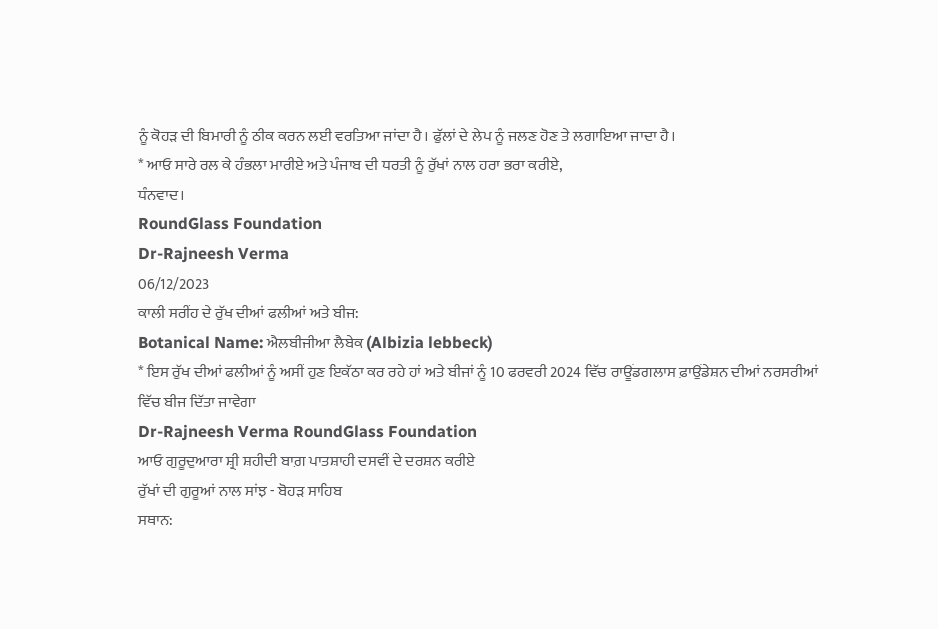ਨੂੰ ਕੋਹੜ ਦੀ ਬਿਮਾਰੀ ਨੂੰ ਠੀਕ ਕਰਨ ਲਈ ਵਰਤਿਆ ਜਾਂਦਾ ਹੈ। ਫੁੱਲਾਂ ਦੇ ਲੇਪ ਨੂੰ ਜਲਣ ਹੋਣ ਤੇ ਲਗਾਇਆ ਜਾਦਾ ਹੈ।
* ਆਓ ਸਾਰੇ ਰਲ ਕੇ ਹੰਭਲਾ ਮਾਰੀਏ ਅਤੇ ਪੰਜਾਬ ਦੀ ਧਰਤੀ ਨੂੰ ਰੁੱਖਾਂ ਨਾਲ ਹਰਾ ਭਰਾ ਕਰੀਏ,
ਧੰਨਵਾਦ।
RoundGlass Foundation
Dr-Rajneesh Verma
06/12/2023
ਕਾਲੀ ਸਰੀਂਹ ਦੇ ਰੁੱਖ ਦੀਆਂ ਫਲੀਆਂ ਅਤੇ ਬੀਜ:
Botanical Name: ਐਲਬੀਜੀਆ ਲੈਬੇਕ (Albizia lebbeck)
* ਇਸ ਰੁੱਖ ਦੀਆਂ ਫਲੀਆਂ ਨੂੰ ਅਸੀਂ ਹੁਣ ਇਕੱਠਾ ਕਰ ਰਹੇ ਹਾਂ ਅਤੇ ਬੀਜਾਂ ਨੂੰ 10 ਫਰਵਰੀ 2024 ਵਿੱਚ ਰਾਊਂਡਗਲਾਸ ਫ਼ਾਉਂਡੇਸ਼ਨ ਦੀਆਂ ਨਰਸਰੀਆਂ ਵਿੱਚ ਬੀਜ ਦਿੱਤਾ ਜਾਵੇਗਾ
Dr-Rajneesh Verma RoundGlass Foundation
ਆਓ ਗੁਰੂਦੁਆਰਾ ਸ਼੍ਰੀ ਸ਼ਹੀਦੀ ਬਾਗ਼ ਪਾਤਸ਼ਾਹੀ ਦਸਵੀਂ ਦੇ ਦਰਸ਼ਨ ਕਰੀਏ
ਰੁੱਖਾਂ ਦੀ ਗੁਰੂਆਂ ਨਾਲ ਸਾਂਝ - ਬੋਹੜ ਸਾਹਿਬ
ਸਥਾਨ: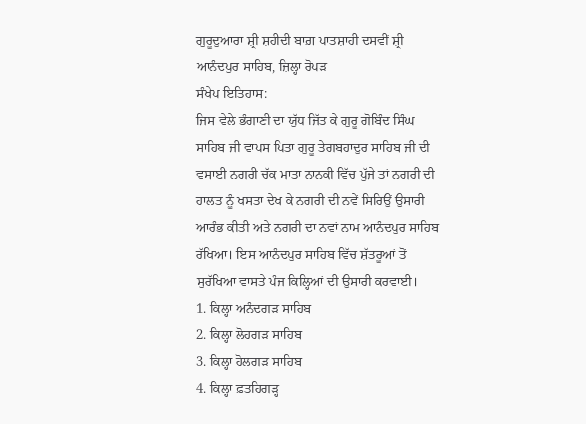ਗੁਰੂਦੁਆਰਾ ਸ਼੍ਰੀ ਸ਼ਹੀਦੀ ਬਾਗ਼ ਪਾਤਸ਼ਾਹੀ ਦਸਵੀਂ ਸ਼੍ਰੀ ਆਨੰਦਪੁਰ ਸਾਹਿਬ, ਜ਼ਿਲ੍ਹਾ ਰੋਪੜ
ਸੰਖੇਪ ਇਤਿਹਾਸ:
ਜਿਸ ਵੇਲੇ ਭੰਗਾਣੀ ਦਾ ਯੁੱਧ ਜਿੱਤ ਕੇ ਗੁਰੂ ਗੋਬਿੰਦ ਸਿੰਘ ਸਾਹਿਬ ਜੀ ਵਾਪਸ ਪਿਤਾ ਗੁਰੂ ਤੇਗਬਹਾਦੁਰ ਸਾਹਿਬ ਜੀ ਦੀ ਵਸਾਈ ਨਗਰੀ ਚੱਕ ਮਾਤਾ ਨਾਨਕੀ ਵਿੱਚ ਪੁੱਜੇ ਤਾਂ ਨਗਰੀ ਦੀ ਹਾਲਤ ਨੂੰ ਖਸਤਾ ਦੇਖ ਕੇ ਨਗਰੀ ਦੀ ਨਵੇਂ ਸਿਰਿਉਂ ਉਸਾਰੀ ਆਰੰਭ ਕੀਤੀ ਅਤੇ ਨਗਰੀ ਦਾ ਨਵਾਂ ਨਾਮ ਆਨੰਦਪੁਰ ਸਾਹਿਬ ਰੱਖਿਆ। ਇਸ ਆਨੰਦਪੁਰ ਸਾਹਿਬ ਵਿੱਚ ਸ਼ੱਤਰੂਆਂ ਤੋਂ ਸੁਰੱਖਿਆ ਵਾਸਤੇ ਪੰਜ ਕਿਲ੍ਹਿਆਂ ਦੀ ਉਸਾਰੀ ਕਰਵਾਈ।
1. ਕਿਲ੍ਹਾ ਅਨੰਦਗੜ ਸਾਹਿਬ
2. ਕਿਲ੍ਹਾ ਲੋਹਗੜ ਸਾਹਿਬ
3. ਕਿਲ੍ਹਾ ਹੋਲਗੜ ਸਾਹਿਬ
4. ਕਿਲ੍ਹਾ ਫ਼ਤਹਿਗੜ੍ਹ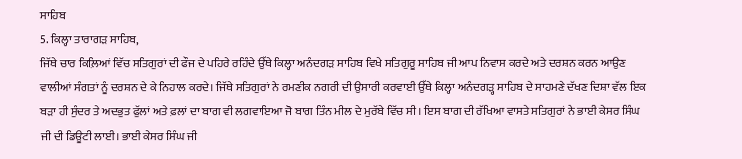ਸਾਹਿਬ
5. ਕਿਲ੍ਹਾ ਤਾਰਾਗੜ ਸਾਹਿਬ,
ਜਿੱਥੇ ਚਾਰ ਕਿਲ਼ਿਆਂ ਵਿੱਚ ਸਤਿਗੁਰਾਂ ਦੀ ਫੌਜ ਦੇ ਪਹਿਰੇ ਰਹਿੰਦੇ ਉੱਥੇ ਕਿਲ੍ਹਾ ਅਨੰਦਗੜ ਸਾਹਿਬ ਵਿਖੇ ਸਤਿਗੁਰੂ ਸਾਹਿਬ ਜੀ ਆਪ ਨਿਵਾਸ ਕਰਦੇ ਅਤੇ ਦਰਸ਼ਨ ਕਰਨ ਆਉਣ ਵਾਲੀਆਂ ਸੰਗਤਾਂ ਨੂੰ ਦਰਸ਼ਨ ਦੇ ਕੇ ਨਿਹਾਲ ਕਰਦੇ। ਜਿੱਥੇ ਸਤਿਗੁਰਾਂ ਨੇ ਰਮਣੀਕ ਨਗਰੀ ਦੀ ਉਸਾਰੀ ਕਰਵਾਈ ਉੱਥੇ ਕਿਲ੍ਹਾ ਅਨੰਦਗੜ੍ਹ ਸਾਹਿਬ ਦੇ ਸਾਹਮਣੇ ਦੱਖਣ ਦਿਸ਼ਾ ਵੱਲ ਇਕ ਬੜਾ ਹੀ ਸੁੰਦਰ ਤੇ ਅਦਭੁਤ ਫੁੱਲਾਂ ਅਤੇ ਫ਼ਲਾਂ ਦਾ ਬਾਗ ਵੀ ਲਗਵਾਇਆ ਜੋ ਬਾਗ ਤਿੰਨ ਮੀਲ ਦੇ ਮੁਰੱਬੇ ਵਿੱਚ ਸੀ। ਇਸ ਬਾਗ ਦੀ ਰੱਖਿਆ ਵਾਸਤੇ ਸਤਿਗੁਰਾਂ ਨੇ ਭਾਈ ਕੇਸਰ ਸਿੰਘ ਜੀ ਦੀ ਡਿਊਟੀ ਲਾਈ। ਭਾਈ ਕੇਸਰ ਸਿੰਘ ਜੀ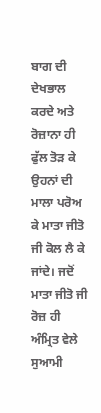ਬਾਗ ਦੀ ਦੇਖਭਾਲ ਕਰਦੇ ਅਤੇ ਰੋਜ਼ਾਨਾ ਹੀ ਫੁੱਲ ਤੋੜ ਕੇ ਉਹਨਾਂ ਦੀ ਮਾਲਾ ਪਰੋਅ ਕੇ ਮਾਤਾ ਜੀਤੋ ਜੀ ਕੋਲ ਲੈ ਕੇ ਜਾਂਦੇ। ਜਦੋਂ ਮਾਤਾ ਜੀਤੋ ਜੀ ਰੋਜ਼ ਹੀ ਅੰਮ੍ਰਿਤ ਵੇਲੇ ਸੁਆਮੀ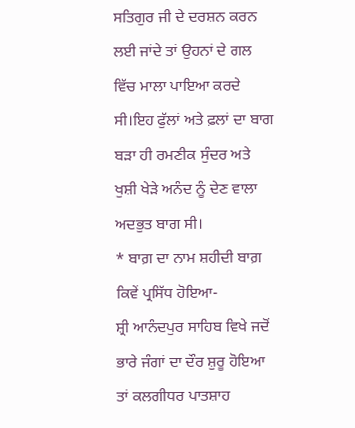ਸਤਿਗੁਰ ਜੀ ਦੇ ਦਰਸ਼ਨ ਕਰਨ ਲਈ ਜਾਂਦੇ ਤਾਂ ਉਹਨਾਂ ਦੇ ਗਲ ਵਿੱਚ ਮਾਲਾ ਪਾਇਆ ਕਰਦੇ ਸੀ।ਇਹ ਫੁੱਲਾਂ ਅਤੇ ਫ਼ਲਾਂ ਦਾ ਬਾਗ ਬੜਾ ਹੀ ਰਮਣੀਕ ਸੁੰਦਰ ਅਤੇ ਖੁਸ਼ੀ ਖੇੜੇ ਅਨੰਦ ਨੂੰ ਦੇਣ ਵਾਲਾ ਅਦਭੁਤ ਬਾਗ ਸੀ।
* ਬਾਗ਼ ਦਾ ਨਾਮ ਸ਼ਹੀਦੀ ਬਾਗ਼ ਕਿਵੇਂ ਪ੍ਰਸਿੱਧ ਹੋਇਆ-
ਸ਼੍ਰੀ ਆਨੰਦਪੁਰ ਸਾਹਿਬ ਵਿਖੇ ਜਦੋਂ ਭਾਰੇ ਜੰਗਾਂ ਦਾ ਦੌਰ ਸ਼ੁਰੂ ਹੋਇਆ ਤਾਂ ਕਲਗੀਧਰ ਪਾਤਸ਼ਾਹ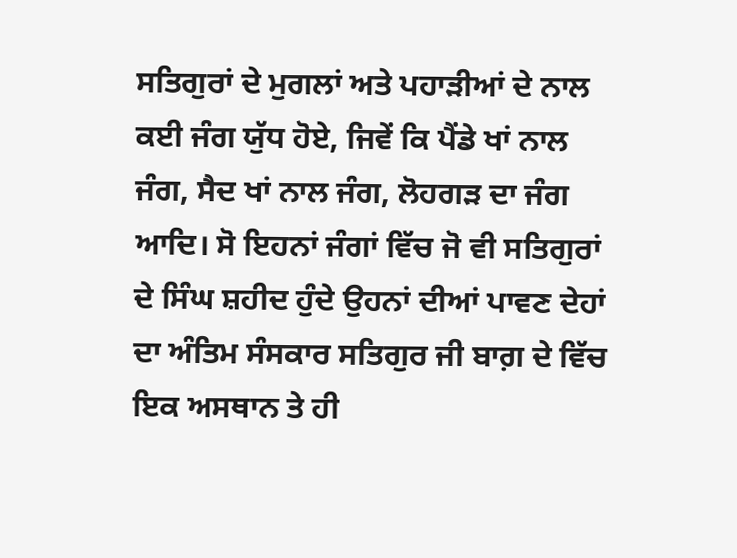ਸਤਿਗੁਰਾਂ ਦੇ ਮੁਗਲਾਂ ਅਤੇ ਪਹਾੜੀਆਂ ਦੇ ਨਾਲ ਕਈ ਜੰਗ ਯੁੱਧ ਹੋਏ, ਜਿਵੇਂ ਕਿ ਪੈਂਡੇ ਖਾਂ ਨਾਲ ਜੰਗ, ਸੈਦ ਖਾਂ ਨਾਲ ਜੰਗ, ਲੋਹਗੜ ਦਾ ਜੰਗ ਆਦਿ। ਸੋ ਇਹਨਾਂ ਜੰਗਾਂ ਵਿੱਚ ਜੋ ਵੀ ਸਤਿਗੁਰਾਂ ਦੇ ਸਿੰਘ ਸ਼ਹੀਦ ਹੁੰਦੇ ਉਹਨਾਂ ਦੀਆਂ ਪਾਵਣ ਦੇਹਾਂ ਦਾ ਅੰਤਿਮ ਸੰਸਕਾਰ ਸਤਿਗੁਰ ਜੀ ਬਾਗ਼ ਦੇ ਵਿੱਚ ਇਕ ਅਸਥਾਨ ਤੇ ਹੀ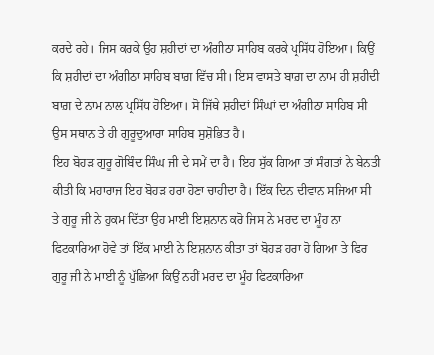ਕਰਦੇ ਰਹੇ। ਜਿਸ ਕਰਕੇ ਉਹ ਸ਼ਹੀਦਾਂ ਦਾ ਅੰਗੀਠਾ ਸਾਹਿਬ ਕਰਕੇ ਪ੍ਰਸਿੱਧ ਹੋਇਆ। ਕਿਉਂ ਕਿ ਸ਼ਹੀਦਾਂ ਦਾ ਅੰਗੀਠਾ ਸਾਹਿਬ ਬਾਗ਼ ਵਿੱਚ ਸੀ। ਇਸ ਵਾਸਤੇ ਬਾਗ਼ ਦਾ ਨਾਮ ਹੀ ਸ਼ਹੀਦੀ ਬਾਗ਼ ਦੇ ਨਾਮ ਨਾਲ ਪ੍ਰਸਿੱਧ ਹੋਇਆ। ਸੋ ਜਿੱਥੇ ਸ਼ਹੀਦਾਂ ਸਿੰਘਾਂ ਦਾ ਅੰਗੀਠਾ ਸਾਹਿਬ ਸੀ ਉਸ ਸਥਾਨ ਤੇ ਹੀ ਗੁਰੂਦੁਆਰਾ ਸਾਹਿਬ ਸੁਸ਼ੋਭਿਤ ਹੈ।
ਇਹ ਬੋਹੜ ਗੁਰੂ ਗੋਬਿੰਦ ਸਿੰਘ ਜੀ ਦੇ ਸਮੇਂ ਦਾ ਹੈ। ਇਹ ਸੁੱਕ ਗਿਆ ਤਾਂ ਸੰਗਤਾਂ ਨੇ ਬੇਨਤੀ ਕੀਤੀ ਕਿ ਮਹਾਰਾਜ ਇਹ ਬੋਹੜ ਹਰਾ ਹੋਣਾ ਚਾਹੀਦਾ ਹੈ। ਇੱਕ ਦਿਨ ਦੀਵਾਨ ਸਜਿਆ ਸੀ ਤੇ ਗੁਰੂ ਜੀ ਨੇ ਹੁਕਮ ਦਿੱਤਾ ਉਹ ਮਾਈ ਇਸ਼ਨਾਨ ਕਰੋ ਜਿਸ ਨੇ ਮਰਦ ਦਾ ਮੂੰਹ ਨਾ ਫਿਟਕਾਰਿਆ ਹੋਵੇ ਤਾਂ ਇੱਕ ਮਾਈ ਨੇ ਇਸ਼ਨਾਨ ਕੀਤਾ ਤਾਂ ਬੋਹੜ ਹਰਾ ਹੋ ਗਿਆ ਤੇ ਫਿਰ ਗੁਰੂ ਜੀ ਨੇ ਮਾਈ ਨੂੰ ਪੁੱਛਿਆ ਕਿਉਂ ਨਹੀਂ ਮਰਦ ਦਾ ਮੂੰਹ ਫਿਟਕਾਰਿਆ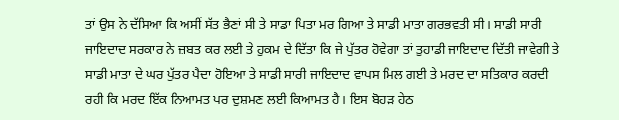ਤਾਂ ਉਸ ਨੇ ਦੱਸਿਆ ਕਿ ਅਸੀਂ ਸੱਤ ਭੈਣਾਂ ਸੀ ਤੇ ਸਾਡਾ ਪਿਤਾ ਮਰ ਗਿਆ ਤੇ ਸਾਡੀ ਮਾਤਾ ਗਰਭਵਤੀ ਸੀ। ਸਾਡੀ ਸਾਰੀ ਜਾਇਦਾਦ ਸਰਕਾਰ ਨੇ ਜ਼ਬਤ ਕਰ ਲਈ ਤੇ ਹੁਕਮ ਦੇ ਦਿੱਤਾ ਕਿ ਜੇ ਪੁੱਤਰ ਹੋਵੇਗਾ ਤਾਂ ਤੁਹਾਡੀ ਜਾਇਦਾਦ ਦਿੱਤੀ ਜਾਵੇਗੀ ਤੇ ਸਾਡੀ ਮਾਤਾ ਦੇ ਘਰ ਪੁੱਤਰ ਪੈਦਾ ਹੋਇਆ ਤੇ ਸਾਡੀ ਸਾਰੀ ਜਾਇਦਾਦ ਵਾਪਸ ਮਿਲ ਗਈ ਤੇ ਮਰਦ ਦਾ ਸਤਿਕਾਰ ਕਰਦੀ ਰਹੀ ਕਿ ਮਰਦ ਇੱਕ ਨਿਆਮਤ ਪਰ ਦੁਸ਼ਮਣ ਲਈ ਕਿਆਮਤ ਹੈ। ਇਸ ਬੋਹੜ ਹੇਠ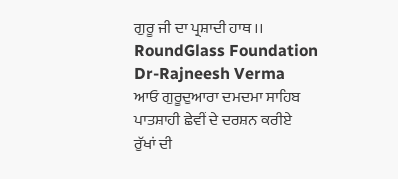ਗੁਰੂ ਜੀ ਦਾ ਪ੍ਰਸ਼ਾਦੀ ਹਾਥ ।।
RoundGlass Foundation
Dr-Rajneesh Verma
ਆਓ ਗੁਰੂਦੁਆਰਾ ਦਮਦਮਾ ਸਾਹਿਬ ਪਾਤਸ਼ਾਹੀ ਛੇਵੀਂ ਦੇ ਦਰਸ਼ਨ ਕਰੀਏ
ਰੁੱਖਾਂ ਦੀ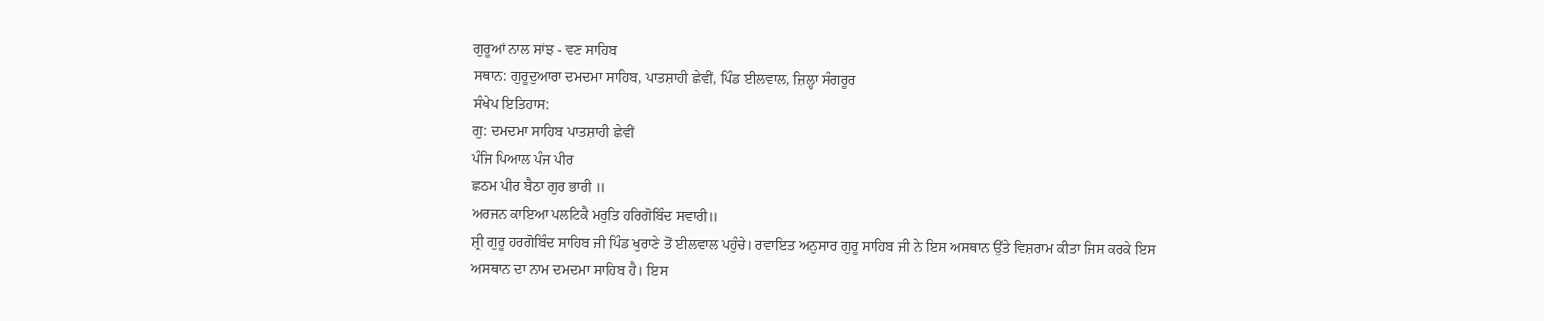ਗੁਰੂਆਂ ਨਾਲ ਸਾਂਝ - ਵਣ ਸਾਹਿਬ
ਸਥਾਨ: ਗੁਰੂਦੁਆਰਾ ਦਮਦਮਾ ਸਾਹਿਬ, ਪਾਤਸ਼ਾਹੀ ਛੇਵੀਂ, ਪਿੰਡ ਈਲਵਾਲ, ਜ਼ਿਲ੍ਹਾ ਸੰਗਰੂਰ
ਸੰਖੇਪ ਇਤਿਹਾਸ:
ਗੁ: ਦਮਦਮਾ ਸਾਹਿਬ ਪਾਤਸ਼ਾਹੀ ਛੇਵੀਂ
ਪੰਜਿ ਪਿਆਲ ਪੰਜ ਪੀਰ
ਛਠਮ ਪੀਰ ਬੈਠਾ ਗੁਰ ਭਾਰੀ ॥
ਅਰਜਨ ਕਾਇਆ ਪਲਟਿਕੈ ਮਰੁਤਿ ਹਰਿਗੋਬਿੰਦ ਸਵਾਰੀ॥
ਸ਼੍ਰੀ ਗੁਰੂ ਹਰਗੋਬਿੰਦ ਸਾਹਿਬ ਜੀ ਪਿੰਡ ਖੁਰਾਣੇ ਤੋਂ ਈਲਵਾਲ ਪਹੁੰਚੇ। ਰਵਾਇਤ ਅਨੁਸਾਰ ਗੁਰੂ ਸਾਹਿਬ ਜੀ ਨੇ ਇਸ ਅਸਥਾਨ ਉੱਤੇ ਵਿਸ਼ਰਾਮ ਕੀਤਾ ਜਿਸ ਕਰਕੇ ਇਸ ਅਸਥਾਨ ਦਾ ਨਾਮ ਦਮਦਮਾ ਸਾਹਿਬ ਹੈ। ਇਸ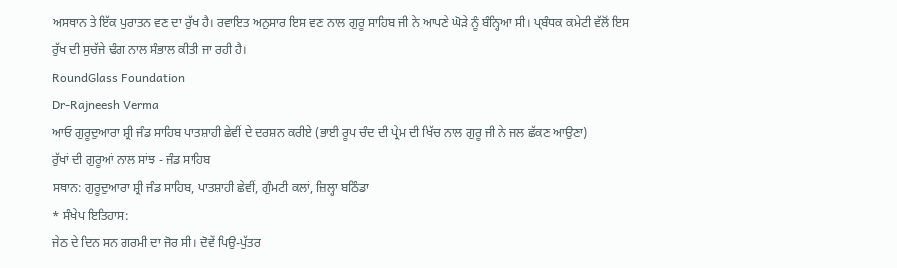ਅਸਥਾਨ ਤੇ ਇੱਕ ਪੁਰਾਤਨ ਵਣ ਦਾ ਰੁੱਖ ਹੈ। ਰਵਾਇਤ ਅਨੁਸਾਰ ਇਸ ਵਣ ਨਾਲ ਗੁਰੂ ਸਾਹਿਬ ਜੀ ਨੇ ਆਪਣੇ ਘੋੜੇ ਨੂੰ ਬੰਨ੍ਹਿਆ ਸੀ। ਪ੍ਬੰਧਕ ਕਮੇਟੀ ਵੱਲੋਂ ਇਸ ਰੁੱਖ ਦੀ ਸੁਚੱਜੇ ਢੰਗ ਨਾਲ ਸੰਭਾਲ ਕੀਤੀ ਜਾ ਰਹੀ ਹੈ।
RoundGlass Foundation
Dr-Rajneesh Verma
ਆਓ ਗੁਰੂਦੁਆਰਾ ਸ਼੍ਰੀ ਜੰਡ ਸਾਹਿਬ ਪਾਤਸ਼ਾਹੀ ਛੇਵੀਂ ਦੇ ਦਰਸ਼ਨ ਕਰੀਏ (ਭਾਈ ਰੂਪ ਚੰਦ ਦੀ ਪ੍ਰੇਮ ਦੀ ਖਿੱਚ ਨਾਲ ਗੁਰੂ ਜੀ ਨੇ ਜਲ ਛੱਕਣ ਆਉਣਾ)
ਰੁੱਖਾਂ ਦੀ ਗੁਰੂਆਂ ਨਾਲ ਸਾਂਝ - ਜੰਡ ਸਾਹਿਬ
ਸਥਾਨ: ਗੁਰੂਦੁਆਰਾ ਸ਼੍ਰੀ ਜੰਡ ਸਾਹਿਬ, ਪਾਤਸ਼ਾਹੀ ਛੇਵੀਂ, ਗੁੰਮਟੀ ਕਲਾਂ, ਜ਼ਿਲ੍ਹਾ ਬਠਿੰਡਾ
* ਸੰਖੇਪ ਇਤਿਹਾਸ:
ਜੇਠ ਦੇ ਦਿਨ ਸਨ ਗਰਮੀ ਦਾ ਜੋਰ ਸੀ। ਦੋਵੇਂ ਪਿਉ-ਪੁੱਤਰ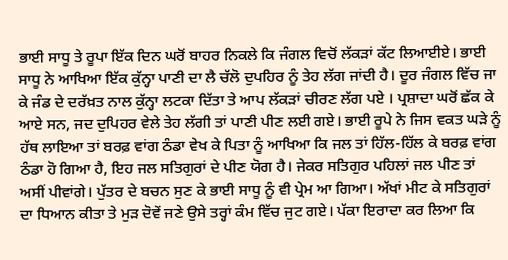ਭਾਈ ਸਾਧੂ ਤੇ ਰੂਪਾ ਇੱਕ ਦਿਨ ਘਰੋਂ ਬਾਹਰ ਨਿਕਲੇ ਕਿ ਜੰਗਲ ਵਿਚੋਂ ਲੱਕੜਾਂ ਕੱਟ ਲਿਆਈਏ। ਭਾਈ ਸਾਧੂ ਨੇ ਆਖਿਆ ਇੱਕ ਕੁੱਨ੍ਹਾ ਪਾਣੀ ਦਾ ਲੈ ਚੱਲੋ ਦੁਪਹਿਰ ਨੂੰ ਤੇਹ ਲੱਗ ਜਾਂਦੀ ਹੈ। ਦੂਰ ਜੰਗਲ ਵਿੱਚ ਜਾ ਕੇ ਜੰਡ ਦੇ ਦਰੱਖ਼ਤ ਨਾਲ ਕੁੱਨ੍ਹਾ ਲਟਕਾ ਦਿੱਤਾ ਤੇ ਆਪ ਲੱਕੜਾਂ ਚੀਰਣ ਲੱਗ ਪਏ । ਪ੍ਰਸ਼ਾਦਾ ਘਰੋਂ ਛੱਕ ਕੇ ਆਏ ਸਨ, ਜਦ ਦੁਪਿਹਰ ਵੇਲੇ ਤੇਹ ਲੱਗੀ ਤਾਂ ਪਾਣੀ ਪੀਣ ਲਈ ਗਏ। ਭਾਈ ਰੂਪੇ ਨੇ ਜਿਸ ਵਕਤ ਘੜੇ ਨੂੰ ਹੱਥ ਲਾਇਆ ਤਾਂ ਬਰਫ਼ ਵਾਂਗ ਠੰਡਾ ਵੇਖ ਕੇ ਪਿਤਾ ਨੂੰ ਆਖਿਆ ਕਿ ਜਲ ਤਾਂ ਹਿੱਲ-ਹਿੱਲ ਕੇ ਬਰਫ਼ ਵਾਂਗ ਠੰਡਾ ਹੋ ਗਿਆ ਹੈ, ਇਹ ਜਲ ਸਤਿਗੁਰਾਂ ਦੇ ਪੀਣ ਯੋਗ ਹੈ। ਜੇਕਰ ਸਤਿਗੁਰ ਪਹਿਲਾਂ ਜਲ ਪੀਣ ਤਾਂ ਅਸੀਂ ਪੀਵਾਂਗੇ। ਪੁੱਤਰ ਦੇ ਬਚਨ ਸੁਣ ਕੇ ਭਾਈ ਸਾਧੂ ਨੂੰ ਵੀ ਪ੍ਰੇਮ ਆ ਗਿਆ। ਅੱਖਾਂ ਮੀਟ ਕੇ ਸਤਿਗੁਰਾਂ ਦਾ ਧਿਆਨ ਕੀਤਾ ਤੇ ਮੁੜ ਦੋਵੇਂ ਜਣੇ ਉਸੇ ਤਰ੍ਹਾਂ ਕੰਮ ਵਿੱਚ ਜੁਟ ਗਏ। ਪੱਕਾ ਇਰਾਦਾ ਕਰ ਲਿਆ ਕਿ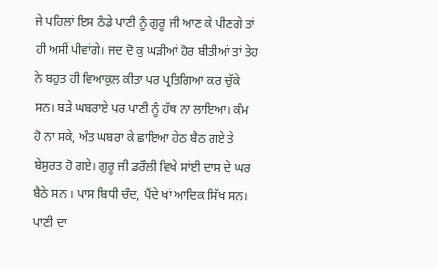ਜੇ ਪਹਿਲਾਂ ਇਸ ਠੰਡੇ ਪਾਣੀ ਨੂੰ ਗੁਰੂ ਜੀ ਆਣ ਕੇ ਪੀਣਗੇ ਤਾਂ ਹੀ ਅਸੀਂ ਪੀਵਾਂਗੇ। ਜਦ ਦੋ ਕੁ ਘੜੀਆਂ ਹੋਰ ਬੀਤੀਆਂ ਤਾਂ ਤੇਹ ਨੇ ਬਹੁਤ ਹੀ ਵਿਆਕੁਲ ਕੀਤਾ ਪਰ ਪ੍ਰਤਿਗਿਆ ਕਰ ਚੁੱਕੇ ਸਨ। ਬੜੇ ਘਬਰਾਏ ਪਰ ਪਾਣੀ ਨੂੰ ਹੱਥ ਨਾ ਲਾਇਆ। ਕੰਮ ਹੋ ਨਾ ਸਕੇ, ਅੰਤ ਘਬਰਾ ਕੇ ਛਾਇਆ ਹੇਠ ਬੈਠ ਗਏ ਤੇ ਬੇਸੁਰਤ ਹੋ ਗਏ। ਗੁਰੂ ਜੀ ਡਰੌਲੀ ਵਿਖੇ ਸਾਂਈ ਦਾਸ ਦੇ ਘਰ ਬੈਠੇ ਸਨ । ਪਾਸ ਬਿਧੀ ਚੰਦ, ਪੈਂਦੇ ਖਾਂ ਆਦਿਕ ਸਿੱਖ ਸਨ। ਪਾਣੀ ਦਾ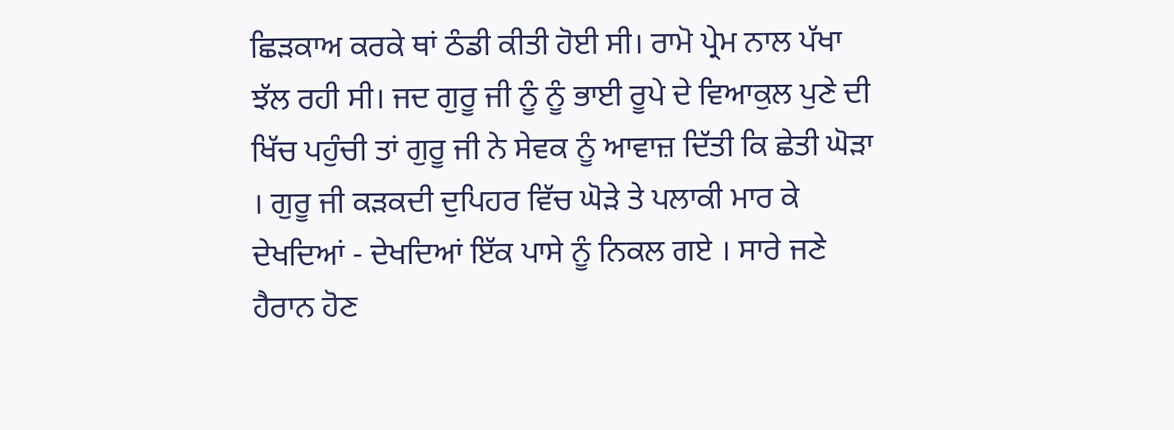ਛਿੜਕਾਅ ਕਰਕੇ ਥਾਂ ਠੰਡੀ ਕੀਤੀ ਹੋਈ ਸੀ। ਰਾਮੋ ਪ੍ਰੇਮ ਨਾਲ ਪੱਖਾ ਝੱਲ ਰਹੀ ਸੀ। ਜਦ ਗੁਰੂ ਜੀ ਨੂੰ ਨੂੰ ਭਾਈ ਰੂਪੇ ਦੇ ਵਿਆਕੁਲ ਪੁਣੇ ਦੀ ਖਿੱਚ ਪਹੁੰਚੀ ਤਾਂ ਗੁਰੂ ਜੀ ਨੇ ਸੇਵਕ ਨੂੰ ਆਵਾਜ਼ ਦਿੱਤੀ ਕਿ ਛੇਤੀ ਘੋੜਾ । ਗੁਰੂ ਜੀ ਕੜਕਦੀ ਦੁਪਿਹਰ ਵਿੱਚ ਘੋੜੇ ਤੇ ਪਲਾਕੀ ਮਾਰ ਕੇ ਦੇਖਦਿਆਂ - ਦੇਖਦਿਆਂ ਇੱਕ ਪਾਸੇ ਨੂੰ ਨਿਕਲ ਗਏ । ਸਾਰੇ ਜਣੇ ਹੈਰਾਨ ਹੋਣ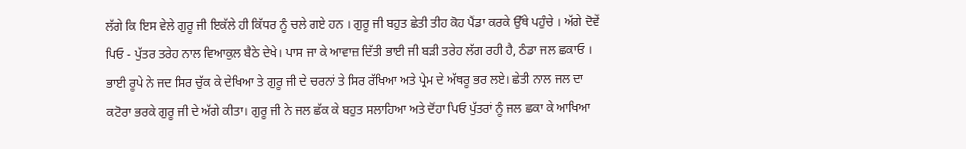ਲੱਗੇ ਕਿ ਇਸ ਵੇਲੇ ਗੁਰੂ ਜੀ ਇਕੱਲੇ ਹੀ ਕਿੱਧਰ ਨੂੰ ਚਲੇ ਗਏ ਹਨ । ਗੁਰੂ ਜੀ ਬਹੁਤ ਛੇਤੀ ਤੀਹ ਕੋਹ ਪੈਂਡਾ ਕਰਕੇ ਉੱਥੇ ਪਹੁੰਚੇ । ਅੱਗੇ ਦੋਵੇਂ ਪਿਓ - ਪੁੱਤਰ ਤਰੇਹ ਨਾਲ ਵਿਆਕੁਲ ਬੈਠੇ ਦੇਖੇ। ਪਾਸ ਜਾ ਕੇ ਆਵਾਜ਼ ਦਿੱਤੀ ਭਾਈ ਜੀ ਬੜੀ ਤਰੇਹ ਲੱਗ ਰਹੀ ਹੈ, ਠੰਡਾ ਜਲ ਛਕਾਓ । ਭਾਈ ਰੂਪੇ ਨੇ ਜਦ ਸਿਰ ਚੁੱਕ ਕੇ ਦੇਖਿਆ ਤੇ ਗੁਰੂ ਜੀ ਦੇ ਚਰਨਾਂ ਤੇ ਸਿਰ ਰੱਖਿਆ ਅਤੇ ਪ੍ਰੇਮ ਦੇ ਅੱਥਰੂ ਭਰ ਲਏ। ਛੇਤੀ ਨਾਲ ਜਲ ਦਾ ਕਟੋਰਾ ਭਰਕੇ ਗੁਰੂ ਜੀ ਦੇ ਅੱਗੇ ਕੀਤਾ। ਗੁਰੂ ਜੀ ਨੇ ਜਲ ਛੱਕ ਕੇ ਬਹੁਤ ਸਲਾਹਿਆ ਅਤੇ ਦੋਂਹਾ ਪਿਓ ਪੁੱਤਰਾਂ ਨੂੰ ਜਲ ਛਕਾ ਕੇ ਆਖਿਆ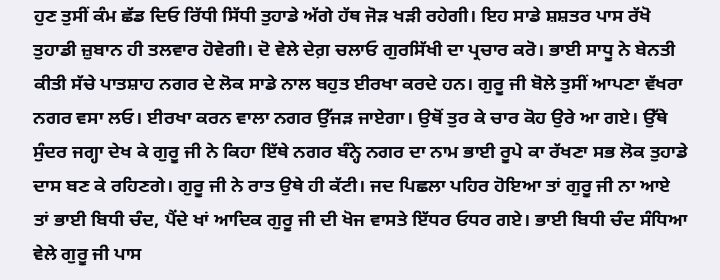ਹੁਣ ਤੁਸੀਂ ਕੰਮ ਛੱਡ ਦਿਓ ਰਿੱਧੀ ਸਿੱਧੀ ਤੁਹਾਡੇ ਅੱਗੇ ਹੱਥ ਜੋੜ ਖੜੀ ਰਹੇਗੀ। ਇਹ ਸਾਡੇ ਸ਼ਸ਼ਤਰ ਪਾਸ ਰੱਖੋ ਤੁਹਾਡੀ ਜ਼ੁਬਾਨ ਹੀ ਤਲਵਾਰ ਹੋਵੇਗੀ। ਦੋ ਵੇਲੇ ਦੇਗ਼ ਚਲਾਓ ਗੁਰਸਿੱਖੀ ਦਾ ਪ੍ਰਚਾਰ ਕਰੋ। ਭਾਈ ਸਾਧੂ ਨੇ ਬੇਨਤੀ ਕੀਤੀ ਸੱਚੇ ਪਾਤਸ਼ਾਹ ਨਗਰ ਦੇ ਲੋਕ ਸਾਡੇ ਨਾਲ ਬਹੁਤ ਈਰਖਾ ਕਰਦੇ ਹਨ। ਗੁਰੂ ਜੀ ਬੋਲੇ ਤੁਸੀਂ ਆਪਣਾ ਵੱਖਰਾ ਨਗਰ ਵਸਾ ਲਓ। ਈਰਖਾ ਕਰਨ ਵਾਲਾ ਨਗਰ ਉੱਜੜ ਜਾਏਗਾ। ਉਥੋਂ ਤੁਰ ਕੇ ਚਾਰ ਕੋਹ ਉਰੇ ਆ ਗਏ। ਉੱਥੇ ਸੁੰਦਰ ਜਗ੍ਹਾ ਦੇਖ ਕੇ ਗੁਰੂ ਜੀ ਨੇ ਕਿਹਾ ਇੱਥੇ ਨਗਰ ਬੰਨ੍ਹੇ ਨਗਰ ਦਾ ਨਾਮ ਭਾਈ ਰੂਪੇ ਕਾ ਰੱਖਣਾ ਸਭ ਲੋਕ ਤੁਹਾਡੇ ਦਾਸ ਬਣ ਕੇ ਰਹਿਣਗੇ। ਗੁਰੂ ਜੀ ਨੇ ਰਾਤ ਉਥੇ ਹੀ ਕੱਟੀ। ਜਦ ਪਿਛਲਾ ਪਹਿਰ ਹੋਇਆ ਤਾਂ ਗੁਰੂ ਜੀ ਨਾ ਆਏ ਤਾਂ ਭਾਈ ਬਿਧੀ ਚੰਦ, ਪੈਂਦੇ ਖਾਂ ਆਦਿਕ ਗੁਰੂ ਜੀ ਦੀ ਖੋਜ ਵਾਸਤੇ ਇੱਧਰ ਓਧਰ ਗਏ। ਭਾਈ ਬਿਧੀ ਚੰਦ ਸੰਧਿਆ ਵੇਲੇ ਗੁਰੂ ਜੀ ਪਾਸ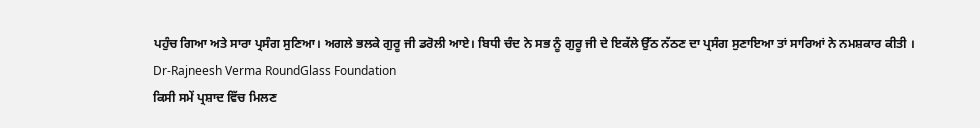ਪਹੁੰਚ ਗਿਆ ਅਤੇ ਸਾਰਾ ਪ੍ਰਸੰਗ ਸੁਣਿਆ। ਅਗਲੇ ਭਲਕੇ ਗੁਰੂ ਜੀ ਡਰੋਲੀ ਆਏ। ਬਿਧੀ ਚੰਦ ਨੇ ਸਭ ਨੂੰ ਗੁਰੂ ਜੀ ਦੇ ਇਕੱਲੇ ਉੱਠ ਨੱਠਣ ਦਾ ਪ੍ਰਸੰਗ ਸੁਣਾਇਆ ਤਾਂ ਸਾਰਿਆਂ ਨੇ ਨਮਸ਼ਕਾਰ ਕੀਤੀ ।
Dr-Rajneesh Verma RoundGlass Foundation
ਕਿਸੀ ਸਮੇਂ ਪ੍ਰਸ਼ਾਦ ਵਿੱਚ ਮਿਲਣ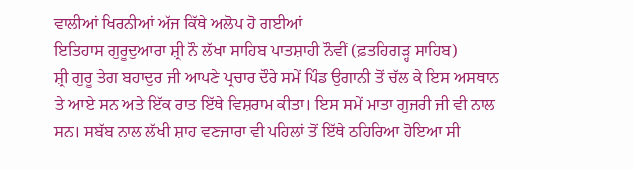ਵਾਲੀਆਂ ਖਿਰਨੀਆਂ ਅੱਜ ਕਿੱਥੇ ਅਲੋਪ ਹੋ ਗਈਆਂ
ਇਤਿਹਾਸ ਗੁਰੂਦੁਆਰਾ ਸ਼੍ਰੀ ਨੌ ਲੱਖਾ ਸਾਹਿਬ ਪਾਤਸ਼ਾਹੀ ਨੌਵੀਂ (ਫ਼ਤਹਿਗੜ੍ਹ ਸਾਹਿਬ)
ਸ਼੍ਰੀ ਗੁਰੂ ਤੇਗ ਬਹਾਦੁਰ ਜੀ ਆਪਣੇ ਪ੍ਰਚਾਰ ਦੌਰੇ ਸਮੇਂ ਪਿੰਡ ਉਗਾਨੀ ਤੋਂ ਚੱਲ ਕੇ ਇਸ ਅਸਥਾਨ ਤੇ ਆਏ ਸਨ ਅਤੇ ਇੱਕ ਰਾਤ ਇੱਥੇ ਵਿਸ਼ਰਾਮ ਕੀਤਾ। ਇਸ ਸਮੇਂ ਮਾਤਾ ਗੁਜਰੀ ਜੀ ਵੀ ਨਾਲ ਸਨ। ਸਬੱਬ ਨਾਲ ਲੱਖੀ ਸ਼ਾਹ ਵਣਜਾਰਾ ਵੀ ਪਹਿਲਾਂ ਤੋਂ ਇੱਥੇ ਠਹਿਰਿਆ ਹੋਇਆ ਸੀ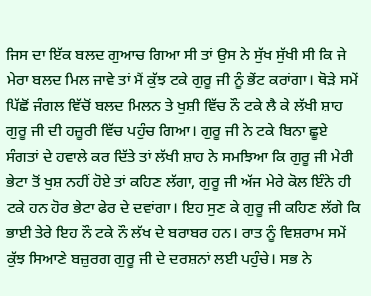ਜਿਸ ਦਾ ਇੱਕ ਬਲਦ ਗੁਆਚ ਗਿਆ ਸੀ ਤਾਂ ਉਸ ਨੇ ਸੁੱਖ ਸੁੱਖੀ ਸੀ ਕਿ ਜੇ ਮੇਰਾ ਬਲਦ ਮਿਲ ਜਾਵੇ ਤਾਂ ਮੈਂ ਕੁੱਝ ਟਕੇ ਗੁਰੂ ਜੀ ਨੂੰ ਭੇਂਟ ਕਰਾਂਗਾ। ਥੋੜੇ ਸਮੇਂ ਪਿੱਛੋਂ ਜੰਗਲ ਵਿੱਚੋਂ ਬਲਦ ਮਿਲਨ ਤੇ ਖੁਸ਼ੀ ਵਿੱਚ ਨੌ ਟਕੇ ਲੈ ਕੇ ਲੱਖੀ ਸ਼ਾਹ ਗੁਰੂ ਜੀ ਦੀ ਹਜ਼ੂਰੀ ਵਿੱਚ ਪਹੁੰਚ ਗਿਆ। ਗੁਰੂ ਜੀ ਨੇ ਟਕੇ ਬਿਨਾ ਛੂਏ ਸੰਗਤਾਂ ਦੇ ਹਵਾਲੇ ਕਰ ਦਿੱਤੇ ਤਾਂ ਲੱਖੀ ਸ਼ਾਹ ਨੇ ਸਮਝਿਆ ਕਿ ਗੁਰੂ ਜੀ ਮੇਰੀ ਭੇਟਾ ਤੋਂ ਖੁਸ਼ ਨਹੀਂ ਹੋਏ ਤਾਂ ਕਹਿਣ ਲੱਗਾ, ਗੁਰੂ ਜੀ ਅੱਜ ਮੇਰੇ ਕੋਲ ਇੰਨੇ ਹੀ ਟਕੇ ਹਨ ਹੋਰ ਭੇਟਾ ਫੇਰ ਦੇ ਦਵਾਂਗਾ। ਇਹ ਸੁਣ ਕੇ ਗੁਰੂ ਜੀ ਕਹਿਣ ਲੱਗੇ ਕਿ ਭਾਈ ਤੇਰੇ ਇਹ ਨੌ ਟਕੇ ਨੌ ਲੱਖ ਦੇ ਬਰਾਬਰ ਹਨ। ਰਾਤ ਨੂੰ ਵਿਸ਼ਰਾਮ ਸਮੇਂ ਕੁੱਝ ਸਿਆਣੇ ਬਜ਼ੁਰਗ ਗੁਰੂ ਜੀ ਦੇ ਦਰਸ਼ਨਾਂ ਲਈ ਪਹੁੰਚੇ। ਸਭ ਨੇ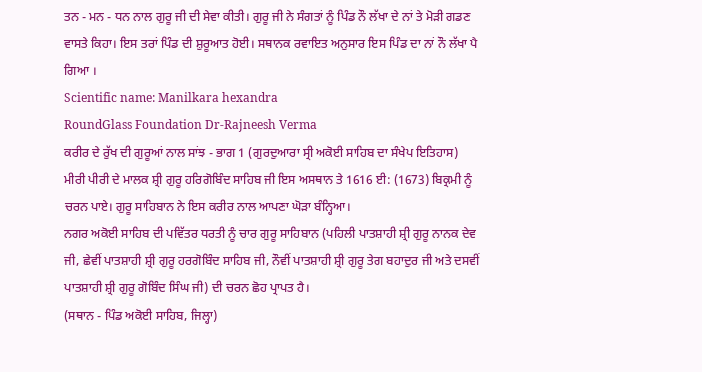ਤਨ - ਮਨ - ਧਨ ਨਾਲ ਗੁਰੂ ਜੀ ਦੀ ਸੇਵਾ ਕੀਤੀ। ਗੁਰੂ ਜੀ ਨੇ ਸੰਗਤਾਂ ਨੂੰ ਪਿੰਡ ਨੌ ਲੱਖਾ ਦੇ ਨਾਂ ਤੇ ਮੋੜੀ ਗਡਣ ਵਾਸਤੇ ਕਿਹਾ। ਇਸ ਤਰਾਂ ਪਿੰਡ ਦੀ ਸ਼ੁਰੂਆਤ ਹੋਈ। ਸਥਾਨਕ ਰਵਾਇਤ ਅਨੁਸਾਰ ਇਸ ਪਿੰਡ ਦਾ ਨਾਂ ਨੌ ਲੱਖਾ ਪੈ ਗਿਆ ।
Scientific name: Manilkara hexandra
RoundGlass Foundation Dr-Rajneesh Verma
ਕਰੀਰ ਦੇ ਰੁੱਖ ਦੀ ਗੁਰੂਆਂ ਨਾਲ ਸਾਂਝ - ਭਾਗ 1 (ਗੁਰਦੁਆਰਾ ਸ੍ਰੀ ਅਕੋਈ ਸਾਹਿਬ ਦਾ ਸੰਖੇਪ ਇਤਿਹਾਸ)
ਮੀਰੀ ਪੀਰੀ ਦੇ ਮਾਲਕ ਸ਼੍ਰੀ ਗੁਰੂ ਹਰਿਗੋਬਿੰਦ ਸਾਹਿਬ ਜੀ ਇਸ ਅਸਥਾਨ ਤੇ 1616 ਈ: (1673) ਬਿਕ੍ਰਮੀ ਨੂੰ ਚਰਨ ਪਾਏ। ਗੁਰੂ ਸਾਹਿਬਾਨ ਨੇ ਇਸ ਕਰੀਰ ਨਾਲ ਆਪਣਾ ਘੋੜਾ ਬੰਨ੍ਹਿਆ।
ਨਗਰ ਅਕੋਈ ਸਾਹਿਬ ਦੀ ਪਵਿੱਤਰ ਧਰਤੀ ਨੂੰ ਚਾਰ ਗੁਰੂ ਸਾਹਿਬਾਨ (ਪਹਿਲੀ ਪਾਤਸ਼ਾਹੀ ਸ਼੍ਰੀ ਗੁਰੂ ਨਾਨਕ ਦੇਵ ਜੀ, ਛੇਵੀਂ ਪਾਤਸ਼ਾਹੀ ਸ਼੍ਰੀ ਗੁਰੂ ਹਰਗੋਬਿੰਦ ਸਾਹਿਬ ਜੀ, ਨੌਵੀਂ ਪਾਤਸ਼ਾਹੀ ਸ਼੍ਰੀ ਗੁਰੂ ਤੇਗ ਬਹਾਦੁਰ ਜੀ ਅਤੇ ਦਸਵੀਂ ਪਾਤਸ਼ਾਹੀ ਸ਼੍ਰੀ ਗੁਰੂ ਗੋਬਿੰਦ ਸਿੰਘ ਜੀ) ਦੀ ਚਰਨ ਛੋਹ ਪ੍ਰਾਪਤ ਹੈ।
(ਸਥਾਨ - ਪਿੰਡ ਅਕੋਈ ਸਾਹਿਬ, ਜਿਲ੍ਹਾ)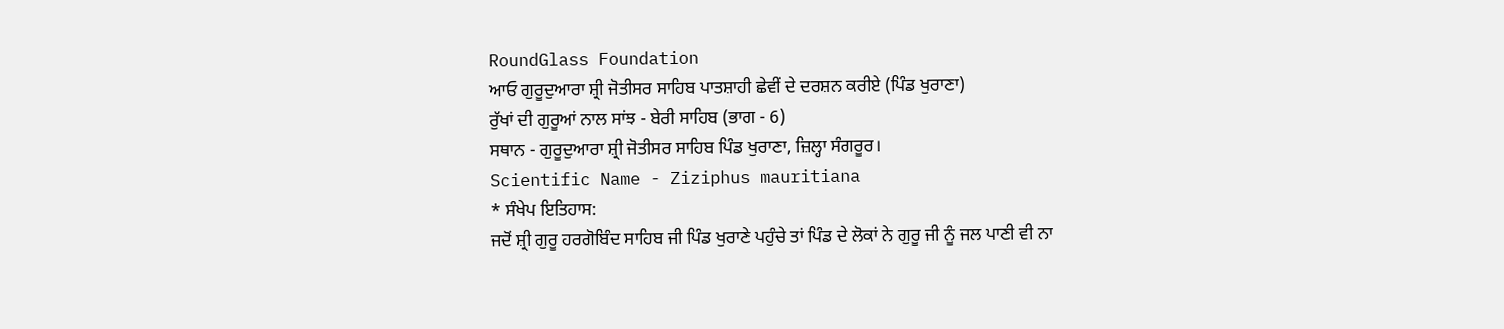RoundGlass Foundation
ਆਓ ਗੁਰੂਦੁਆਰਾ ਸ਼੍ਰੀ ਜੋਤੀਸਰ ਸਾਹਿਬ ਪਾਤਸ਼ਾਹੀ ਛੇਵੀਂ ਦੇ ਦਰਸ਼ਨ ਕਰੀਏ (ਪਿੰਡ ਖੁਰਾਣਾ)
ਰੁੱਖਾਂ ਦੀ ਗੁਰੂਆਂ ਨਾਲ ਸਾਂਝ - ਬੇਰੀ ਸਾਹਿਬ (ਭਾਗ - 6)
ਸਥਾਨ - ਗੁਰੂਦੁਆਰਾ ਸ਼੍ਰੀ ਜੋਤੀਸਰ ਸਾਹਿਬ ਪਿੰਡ ਖੁਰਾਣਾ, ਜ਼ਿਲ੍ਹਾ ਸੰਗਰੂਰ।
Scientific Name - Ziziphus mauritiana
* ਸੰਖੇਪ ਇਤਿਹਾਸ:
ਜਦੋਂ ਸ਼੍ਰੀ ਗੁਰੂ ਹਰਗੋਬਿੰਦ ਸਾਹਿਬ ਜੀ ਪਿੰਡ ਖੁਰਾਣੇ ਪਹੁੰਚੇ ਤਾਂ ਪਿੰਡ ਦੇ ਲੋਕਾਂ ਨੇ ਗੁਰੂ ਜੀ ਨੂੰ ਜਲ ਪਾਣੀ ਵੀ ਨਾ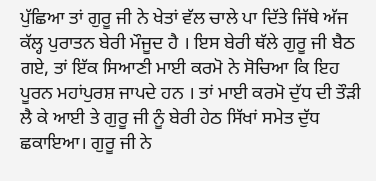ਪੁੱਛਿਆ ਤਾਂ ਗੁਰੂ ਜੀ ਨੇ ਖੇਤਾਂ ਵੱਲ ਚਾਲੇ ਪਾ ਦਿੱਤੇ ਜਿੱਥੇ ਅੱਜ ਕੱਲ੍ਹ ਪੁਰਾਤਨ ਬੇਰੀ ਮੌਜੂਦ ਹੈ । ਇਸ ਬੇਰੀ ਥੱਲੇ ਗੁਰੂ ਜੀ ਬੈਠ ਗਏ, ਤਾਂ ਇੱਕ ਸਿਆਣੀ ਮਾਈ ਕਰਮੋ ਨੇ ਸੋਚਿਆ ਕਿ ਇਹ ਪੂਰਨ ਮਹਾਂਪੁਰਸ਼ ਜਾਪਦੇ ਹਨ । ਤਾਂ ਮਾਈ ਕਰਮੋ ਦੁੱਧ ਦੀ ਤੌੜੀ ਲੈ ਕੇ ਆਈ ਤੇ ਗੁਰੂ ਜੀ ਨੂੰ ਬੇਰੀ ਹੇਠ ਸਿੱਖਾਂ ਸਮੇਤ ਦੁੱਧ ਛਕਾਇਆ। ਗੁਰੂ ਜੀ ਨੇ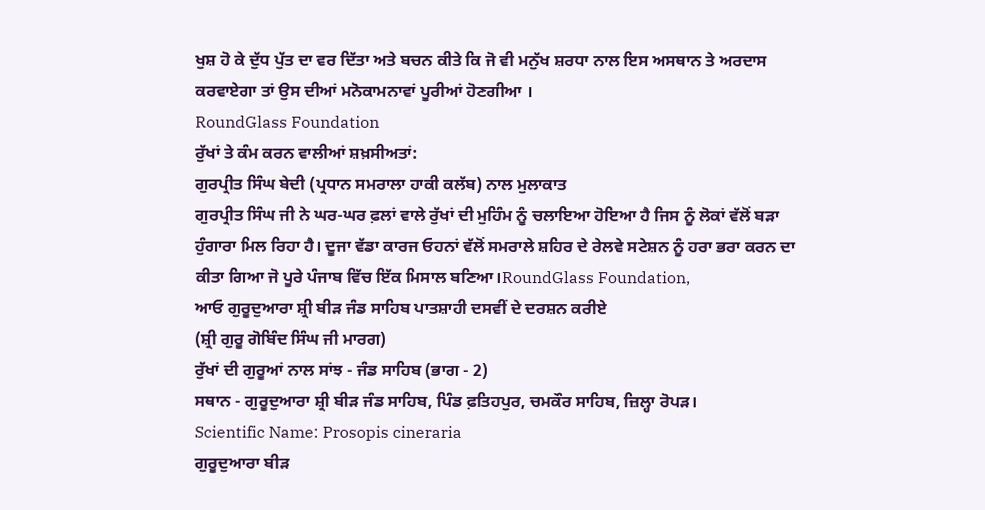ਖੁਸ਼ ਹੋ ਕੇ ਦੁੱਧ ਪੁੱਤ ਦਾ ਵਰ ਦਿੱਤਾ ਅਤੇ ਬਚਨ ਕੀਤੇ ਕਿ ਜੋ ਵੀ ਮਨੁੱਖ ਸ਼ਰਧਾ ਨਾਲ ਇਸ ਅਸਥਾਨ ਤੇ ਅਰਦਾਸ ਕਰਵਾਏਗਾ ਤਾਂ ਉਸ ਦੀਆਂ ਮਨੋਕਾਮਨਾਵਾਂ ਪੂਰੀਆਂ ਹੋਣਗੀਆ ।
RoundGlass Foundation
ਰੁੱਖਾਂ ਤੇ ਕੰਮ ਕਰਨ ਵਾਲੀਆਂ ਸ਼ਖ਼ਸੀਅਤਾਂ:
ਗੁਰਪ੍ਰੀਤ ਸਿੰਘ ਬੇਦੀ (ਪ੍ਰਧਾਨ ਸਮਰਾਲਾ ਹਾਕੀ ਕਲੱਬ) ਨਾਲ ਮੁਲਾਕਾਤ
ਗੁਰਪ੍ਰੀਤ ਸਿੰਘ ਜੀ ਨੇ ਘਰ-ਘਰ ਫ਼ਲਾਂ ਵਾਲੇ ਰੁੱਖਾਂ ਦੀ ਮੁਹਿੰਮ ਨੂੰ ਚਲਾਇਆ ਹੋਇਆ ਹੈ ਜਿਸ ਨੂੰ ਲੋਕਾਂ ਵੱਲੋਂ ਬੜਾ ਹੁੰਗਾਰਾ ਮਿਲ ਰਿਹਾ ਹੈ। ਦੂਜਾ ਵੱਡਾ ਕਾਰਜ ਓਹਨਾਂ ਵੱਲੋਂ ਸਮਰਾਲੇ ਸ਼ਹਿਰ ਦੇ ਰੇਲਵੇ ਸਟੇਸ਼ਨ ਨੂੰ ਹਰਾ ਭਰਾ ਕਰਨ ਦਾ ਕੀਤਾ ਗਿਆ ਜੋ ਪੂਰੇ ਪੰਜਾਬ ਵਿੱਚ ਇੱਕ ਮਿਸਾਲ ਬਣਿਆ।RoundGlass Foundation,
ਆਓ ਗੁਰੂਦੁਆਰਾ ਸ਼੍ਰੀ ਬੀੜ ਜੰਡ ਸਾਹਿਬ ਪਾਤਸ਼ਾਹੀ ਦਸਵੀਂ ਦੇ ਦਰਸ਼ਨ ਕਰੀਏ
(ਸ਼੍ਰੀ ਗੁਰੂ ਗੋਬਿੰਦ ਸਿੰਘ ਜੀ ਮਾਰਗ)
ਰੁੱਖਾਂ ਦੀ ਗੁਰੂਆਂ ਨਾਲ ਸਾਂਝ - ਜੰਡ ਸਾਹਿਬ (ਭਾਗ - 2)
ਸਥਾਨ - ਗੁਰੂਦੁਆਰਾ ਸ਼੍ਰੀ ਬੀੜ ਜੰਡ ਸਾਹਿਬ, ਪਿੰਡ ਫ਼ਤਿਹਪੁਰ, ਚਮਕੌਰ ਸਾਹਿਬ, ਜ਼ਿਲ੍ਹਾ ਰੋਪੜ।
Scientific Name: Prosopis cineraria
ਗੁਰੂਦੁਆਰਾ ਬੀੜ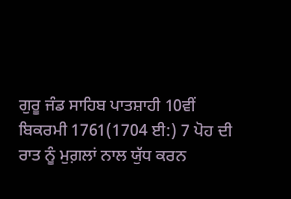ਗੁਰੂ ਜੰਡ ਸਾਹਿਬ ਪਾਤਸ਼ਾਹੀ 10ਵੀਂ
ਬਿਕਰਮੀ 1761(1704 ਈ:) 7 ਪੋਹ ਦੀ ਰਾਤ ਨੂੰ ਮੁਗ਼ਲਾਂ ਨਾਲ ਯੁੱਧ ਕਰਨ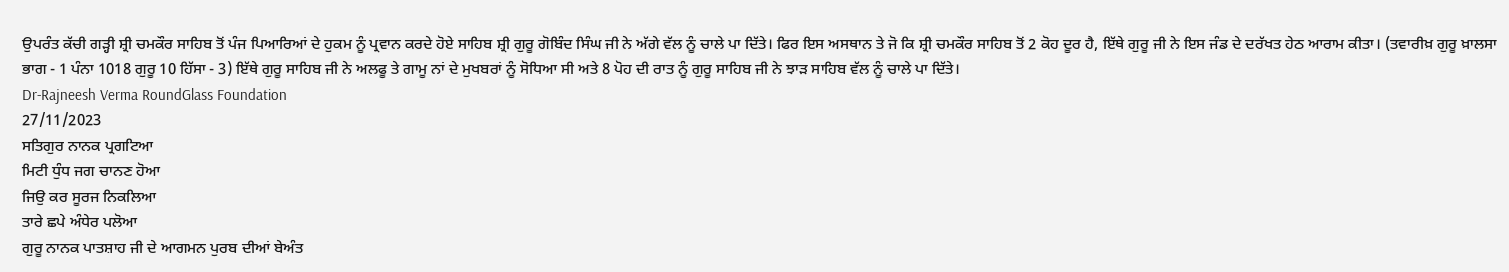ਉਪਰੰਤ ਕੱਚੀ ਗੜ੍ਹੀ ਸ਼੍ਰੀ ਚਮਕੌਰ ਸਾਹਿਬ ਤੋਂ ਪੰਜ ਪਿਆਰਿਆਂ ਦੇ ਹੁਕਮ ਨੂੰ ਪ੍ਰਵਾਨ ਕਰਦੇ ਹੋਏ ਸਾਹਿਬ ਸ਼੍ਰੀ ਗੁਰੂ ਗੋਬਿੰਦ ਸਿੰਘ ਜੀ ਨੇ ਅੱਗੇ ਵੱਲ ਨੂੰ ਚਾਲੇ ਪਾ ਦਿੱਤੇ। ਫਿਰ ਇਸ ਅਸਥਾਨ ਤੇ ਜੋ ਕਿ ਸ਼੍ਰੀ ਚਮਕੌਰ ਸਾਹਿਬ ਤੋਂ 2 ਕੋਹ ਦੂਰ ਹੈ, ਇੱਥੇ ਗੁਰੂ ਜੀ ਨੇ ਇਸ ਜੰਡ ਦੇ ਦਰੱਖਤ ਹੇਠ ਆਰਾਮ ਕੀਤਾ। (ਤਵਾਰੀਖ਼ ਗੁਰੂ ਖ਼ਾਲਸਾ ਭਾਗ - 1 ਪੰਨਾ 1018 ਗੁਰੂ 10 ਹਿੱਸਾ - 3) ਇੱਥੇ ਗੁਰੂ ਸਾਹਿਬ ਜੀ ਨੇ ਅਲਫੂ ਤੇ ਗਾਮੂ ਨਾਂ ਦੇ ਮੁਖਬਰਾਂ ਨੂੰ ਸੋਧਿਆ ਸੀ ਅਤੇ 8 ਪੋਹ ਦੀ ਰਾਤ ਨੂੰ ਗੁਰੂ ਸਾਹਿਬ ਜੀ ਨੇ ਝਾੜ ਸਾਹਿਬ ਵੱਲ ਨੂੰ ਚਾਲੇ ਪਾ ਦਿੱਤੇ।
Dr-Rajneesh Verma RoundGlass Foundation
27/11/2023
ਸਤਿਗੁਰ ਨਾਨਕ ਪ੍ਰਗਟਿਆ
ਮਿਟੀ ਧੁੰਧ ਜਗ ਚਾਨਣ ਹੋਆ
ਜਿਉ ਕਰ ਸੂਰਜ ਨਿਕਲਿਆ
ਤਾਰੇ ਛਪੇ ਅੰਧੇਰ ਪਲੋਆ
ਗੁਰੂ ਨਾਨਕ ਪਾਤਸ਼ਾਹ ਜੀ ਦੇ ਆਗਮਨ ਪੁਰਬ ਦੀਆਂ ਬੇਅੰਤ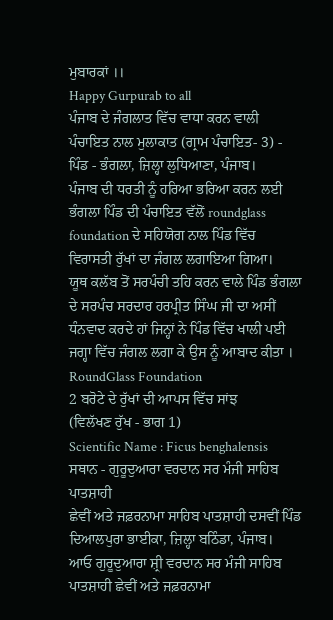ਮੁਬਾਰਕਾਂ ।।
Happy Gurpurab to all
ਪੰਜਾਬ ਦੇ ਜੰਗਲਾਤ ਵਿੱਚ ਵਾਧਾ ਕਰਨ ਵਾਲੀ ਪੰਚਾਇਤ ਨਾਲ ਮੁਲਾਕਾਤ (ਗ੍ਰਾਮ ਪੰਚਾਇਤ- 3) - ਪਿੰਡ - ਭੰਗਲਾ, ਜ਼ਿਲ੍ਹਾ ਲੁਧਿਆਣਾ, ਪੰਜਾਬ।
ਪੰਜਾਬ ਦੀ ਧਰਤੀ ਨੂੰ ਹਰਿਆ ਭਰਿਆ ਕਰਨ ਲਈ ਭੰਗਲਾ ਪਿੰਡ ਦੀ ਪੰਚਾਇਤ ਵੱਲੋਂ roundglass foundation ਦੇ ਸਹਿਯੋਗ ਨਾਲ ਪਿੰਡ ਵਿੱਚ ਵਿਰਾਸਤੀ ਰੁੱਖਾਂ ਦਾ ਜੰਗਲ ਲਗਾਇਆ ਗਿਆ।
ਯੂਥ ਕਲੱਬ ਤੋਂ ਸਰਪੰਚੀ ਤਹਿ ਕਰਨ ਵਾਲੇ ਪਿੰਡ ਭੰਗਲਾ ਦੇ ਸਰਪੰਚ ਸਰਦਾਰ ਹਰਪ੍ਰੀਤ ਸਿੰਘ ਜੀ ਦਾ ਅਸੀਂ ਧੰਨਵਾਦ ਕਰਦੇ ਹਾਂ ਜਿਨ੍ਹਾਂ ਨੇ ਪਿੰਡ ਵਿੱਚ ਖਾਲੀ ਪਈ ਜਗ੍ਹਾ ਵਿੱਚ ਜੰਗਲ ਲਗਾ ਕੇ ਉਸ ਨੂੰ ਆਬਾਦ ਕੀਤਾ ।
RoundGlass Foundation
2 ਬਰੋਟੇ ਦੇ ਰੁੱਖਾਂ ਦੀ ਆਪਸ ਵਿੱਚ ਸਾਂਝ
(ਵਿਲੱਖਣ ਰੁੱਖ - ਭਾਗ 1)
Scientific Name : Ficus benghalensis
ਸਥਾਨ - ਗੁਰੂਦੁਆਰਾ ਵਰਦਾਨ ਸਰ ਮੰਜੀ ਸਾਹਿਬ ਪਾਤਸ਼ਾਹੀ
ਛੇਵੀਂ ਅਤੇ ਜਫ਼ਰਨਾਮਾ ਸਾਹਿਬ ਪਾਤਸ਼ਾਹੀ ਦਸਵੀਂ ਪਿੰਡ ਦਿਆਲਪੁਰਾ ਭਾਈਕਾ, ਜ਼ਿਲ੍ਹਾ ਬਠਿੰਡਾ, ਪੰਜਾਬ।
ਆਓ ਗੁਰੂਦੁਆਰਾ ਸ਼੍ਰੀ ਵਰਦਾਨ ਸਰ ਮੰਜੀ ਸਾਹਿਬ ਪਾਤਸ਼ਾਹੀ ਛੇਵੀਂ ਅਤੇ ਜਫ਼ਰਨਾਮਾ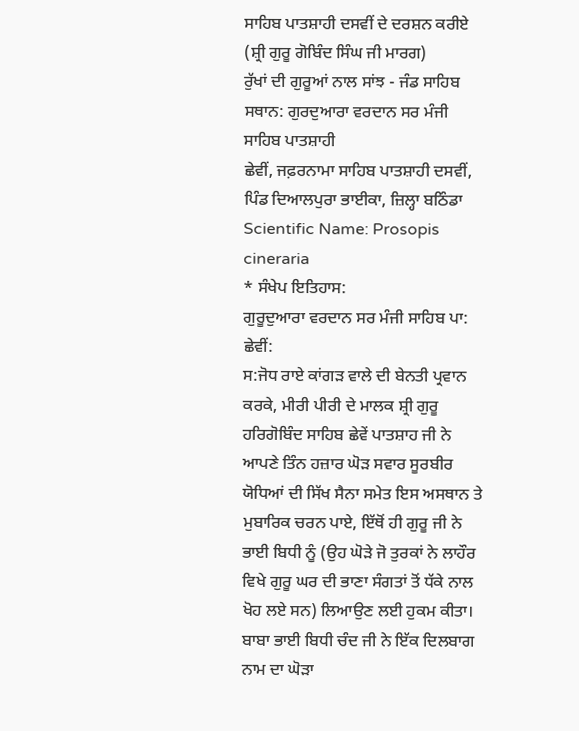ਸਾਹਿਬ ਪਾਤਸ਼ਾਹੀ ਦਸਵੀਂ ਦੇ ਦਰਸ਼ਨ ਕਰੀਏ
(ਸ਼੍ਰੀ ਗੁਰੂ ਗੋਬਿੰਦ ਸਿੰਘ ਜੀ ਮਾਰਗ)
ਰੁੱਖਾਂ ਦੀ ਗੁਰੂਆਂ ਨਾਲ ਸਾਂਝ - ਜੰਡ ਸਾਹਿਬ
ਸਥਾਨ: ਗੁਰਦੁਆਰਾ ਵਰਦਾਨ ਸਰ ਮੰਜੀ ਸਾਹਿਬ ਪਾਤਸ਼ਾਹੀ
ਛੇਵੀਂ, ਜਫ਼ਰਨਾਮਾ ਸਾਹਿਬ ਪਾਤਸ਼ਾਹੀ ਦਸਵੀਂ, ਪਿੰਡ ਦਿਆਲਪੁਰਾ ਭਾਈਕਾ, ਜ਼ਿਲ੍ਹਾ ਬਠਿੰਡਾ
Scientific Name: Prosopis cineraria
* ਸੰਖੇਪ ਇਤਿਹਾਸ:
ਗੁਰੂਦੁਆਰਾ ਵਰਦਾਨ ਸਰ ਮੰਜੀ ਸਾਹਿਬ ਪਾ: ਛੇਵੀਂ:
ਸ:ਜੋਧ ਰਾਏ ਕਾਂਗੜ ਵਾਲੇ ਦੀ ਬੇਨਤੀ ਪ੍ਰਵਾਨ ਕਰਕੇ, ਮੀਰੀ ਪੀਰੀ ਦੇ ਮਾਲਕ ਸ਼੍ਰੀ ਗੁਰੂ ਹਰਿਗੋਬਿੰਦ ਸਾਹਿਬ ਛੇਵੇਂ ਪਾਤਸ਼ਾਹ ਜੀ ਨੇ ਆਪਣੇ ਤਿੰਨ ਹਜ਼ਾਰ ਘੋੜ ਸਵਾਰ ਸੂਰਬੀਰ ਯੋਧਿਆਂ ਦੀ ਸਿੱਖ ਸੈਨਾ ਸਮੇਤ ਇਸ ਅਸਥਾਨ ਤੇ ਮੁਬਾਰਿਕ ਚਰਨ ਪਾਏ, ਇੱਥੋਂ ਹੀ ਗੁਰੂ ਜੀ ਨੇ ਭਾਈ ਬਿਧੀ ਨੂੰ (ਉਹ ਘੋੜੇ ਜੋ ਤੁਰਕਾਂ ਨੇ ਲਾਹੌਰ ਵਿਖੇ ਗੁਰੂ ਘਰ ਦੀ ਭਾਣਾ ਸੰਗਤਾਂ ਤੋਂ ਧੱਕੇ ਨਾਲ ਖੋਹ ਲਏ ਸਨ) ਲਿਆਉਣ ਲਈ ਹੁਕਮ ਕੀਤਾ। ਬਾਬਾ ਭਾਈ ਬਿਧੀ ਚੰਦ ਜੀ ਨੇ ਇੱਕ ਦਿਲਬਾਗ ਨਾਮ ਦਾ ਘੋੜਾ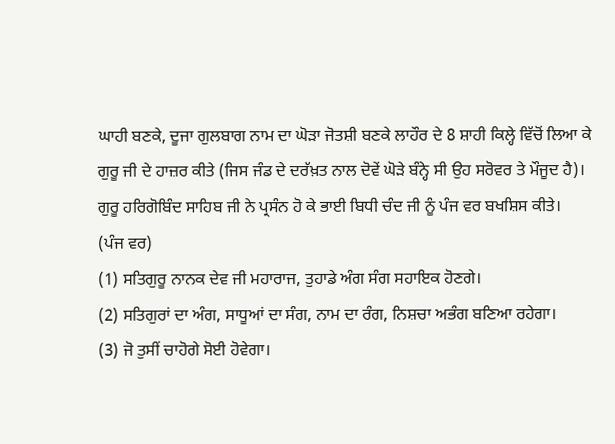ਘਾਹੀ ਬਣਕੇ, ਦੂਜਾ ਗੁਲਬਾਗ ਨਾਮ ਦਾ ਘੋੜਾ ਜੋਤਸ਼ੀ ਬਣਕੇ ਲਾਹੌਰ ਦੇ 8 ਸ਼ਾਹੀ ਕਿਲ੍ਹੇ ਵਿੱਚੋਂ ਲਿਆ ਕੇ ਗੁਰੂ ਜੀ ਦੇ ਹਾਜ਼ਰ ਕੀਤੇ (ਜਿਸ ਜੰਡ ਦੇ ਦਰੱਖ਼ਤ ਨਾਲ ਦੋਵੇਂ ਘੋੜੇ ਬੰਨ੍ਹੇ ਸੀ ਉਹ ਸਰੋਵਰ ਤੇ ਮੌਜੂਦ ਹੈ)। ਗੁਰੂ ਹਰਿਗੋਬਿੰਦ ਸਾਹਿਬ ਜੀ ਨੇ ਪ੍ਰਸੰਨ ਹੋ ਕੇ ਭਾਈ ਬਿਧੀ ਚੰਦ ਜੀ ਨੂੰ ਪੰਜ ਵਰ ਬਖਸ਼ਿਸ ਕੀਤੇ।
(ਪੰਜ ਵਰ)
(1) ਸਤਿਗੁਰੂ ਨਾਨਕ ਦੇਵ ਜੀ ਮਹਾਰਾਜ, ਤੁਹਾਡੇ ਅੰਗ ਸੰਗ ਸਹਾਇਕ ਹੋਣਗੇ।
(2) ਸਤਿਗੁਰਾਂ ਦਾ ਅੰਗ, ਸਾਧੂਆਂ ਦਾ ਸੰਗ, ਨਾਮ ਦਾ ਰੰਗ, ਨਿਸ਼ਚਾ ਅਭੰਗ ਬਣਿਆ ਰਹੇਗਾ।
(3) ਜੋ ਤੁਸੀਂ ਚਾਹੋਗੇ ਸੋਈ ਹੋਵੇਗਾ।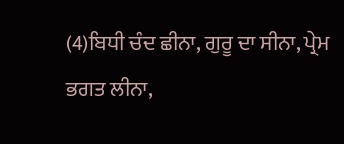(4)ਬਿਧੀ ਚੰਦ ਛੀਨਾ, ਗੁਰੂ ਦਾ ਸੀਨਾ, ਪ੍ਰੇਮ ਭਗਤ ਲੀਨਾ,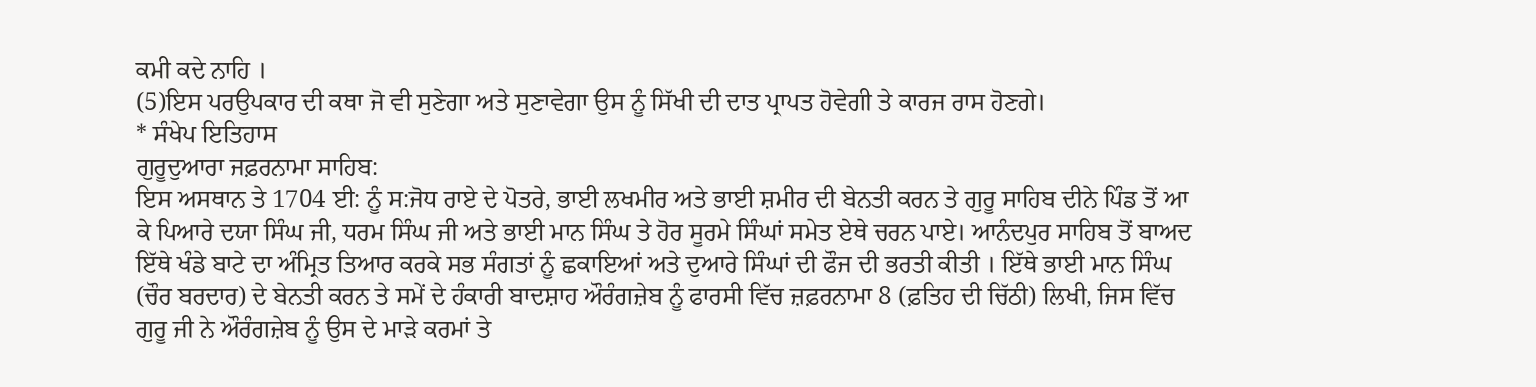ਕਮੀ ਕਦੇ ਨਾਹਿ ।
(5)ਇਸ ਪਰਉਪਕਾਰ ਦੀ ਕਥਾ ਜੋ ਵੀ ਸੁਣੇਗਾ ਅਤੇ ਸੁਣਾਵੇਗਾ ਉਸ ਨੂੰ ਸਿੱਖੀ ਦੀ ਦਾਤ ਪ੍ਰਾਪਤ ਹੋਵੇਗੀ ਤੇ ਕਾਰਜ ਰਾਸ ਹੋਣਗੇ।
* ਸੰਖੇਪ ਇਤਿਹਾਸ
ਗੁਰੂਦੁਆਰਾ ਜਫ਼ਰਨਾਮਾ ਸਾਹਿਬ:
ਇਸ ਅਸਥਾਨ ਤੇ 1704 ਈ: ਨੂੰ ਸ:ਜੋਧ ਰਾਏ ਦੇ ਪੋਤਰੇ, ਭਾਈ ਲਖਮੀਰ ਅਤੇ ਭਾਈ ਸ਼ਮੀਰ ਦੀ ਬੇਨਤੀ ਕਰਨ ਤੇ ਗੁਰੂ ਸਾਹਿਬ ਦੀਨੇ ਪਿੰਡ ਤੋਂ ਆ ਕੇ ਪਿਆਰੇ ਦਯਾ ਸਿੰਘ ਜੀ, ਧਰਮ ਸਿੰਘ ਜੀ ਅਤੇ ਭਾਈ ਮਾਨ ਸਿੰਘ ਤੇ ਹੋਰ ਸੂਰਮੇ ਸਿੰਘਾਂ ਸਮੇਤ ਏਥੇ ਚਰਨ ਪਾਏ। ਆਨੰਦਪੁਰ ਸਾਹਿਬ ਤੋਂ ਬਾਅਦ ਇੱਥੇ ਖੰਡੇ ਬਾਟੇ ਦਾ ਅੰਮ੍ਰਿਤ ਤਿਆਰ ਕਰਕੇ ਸਭ ਸੰਗਤਾਂ ਨੂੰ ਛਕਾਇਆਂ ਅਤੇ ਦੁਆਰੇ ਸਿੰਘਾਂ ਦੀ ਫੌਜ ਦੀ ਭਰਤੀ ਕੀਤੀ । ਇੱਥੇ ਭਾਈ ਮਾਨ ਸਿੰਘ (ਚੌਰ ਬਰਦਾਰ) ਦੇ ਬੇਨਤੀ ਕਰਨ ਤੇ ਸਮੇਂ ਦੇ ਹੰਕਾਰੀ ਬਾਦਸ਼ਾਹ ਔਰੰਗਜ਼ੇਬ ਨੂੰ ਫਾਰਸੀ ਵਿੱਚ ਜ਼ਫ਼ਰਨਾਮਾ 8 (ਫ਼ਤਿਹ ਦੀ ਚਿੱਠੀ) ਲਿਖੀ, ਜਿਸ ਵਿੱਚ ਗੁਰੂ ਜੀ ਨੇ ਔਰੰਗਜ਼ੇਬ ਨੂੰ ਉਸ ਦੇ ਮਾੜੇ ਕਰਮਾਂ ਤੇ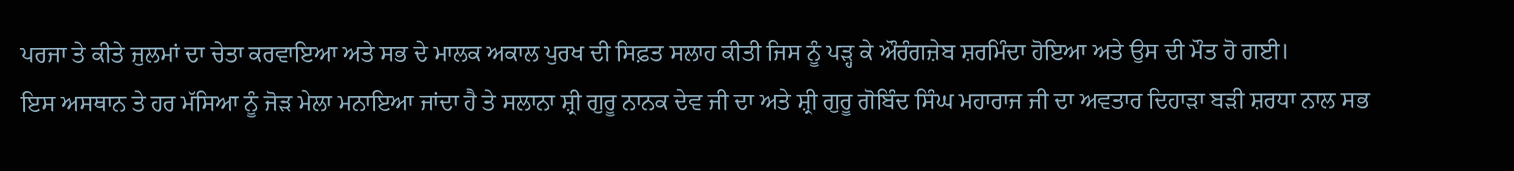ਪਰਜਾ ਤੇ ਕੀਤੇ ਜੁਲਮਾਂ ਦਾ ਚੇਤਾ ਕਰਵਾਇਆ ਅਤੇ ਸਭ ਦੇ ਮਾਲਕ ਅਕਾਲ ਪੁਰਖ ਦੀ ਸਿਫ਼ਤ ਸਲਾਹ ਕੀਤੀ ਜਿਸ ਨੂੰ ਪੜ੍ਹ ਕੇ ਔਰੰਗਜ਼ੇਬ ਸ਼ਰਮਿੰਦਾ ਹੋਇਆ ਅਤੇ ਉਸ ਦੀ ਮੌਤ ਹੋ ਗਈ।
ਇਸ ਅਸਥਾਨ ਤੇ ਹਰ ਮੱਸਿਆ ਨੂੰ ਜੋੜ ਮੇਲਾ ਮਨਾਇਆ ਜਾਂਦਾ ਹੈ ਤੇ ਸਲਾਨਾ ਸ਼੍ਰੀ ਗੁਰੂ ਨਾਨਕ ਦੇਵ ਜੀ ਦਾ ਅਤੇ ਸ਼੍ਰੀ ਗੁਰੂ ਗੋਬਿੰਦ ਸਿੰਘ ਮਹਾਰਾਜ ਜੀ ਦਾ ਅਵਤਾਰ ਦਿਹਾੜਾ ਬੜੀ ਸ਼ਰਧਾ ਨਾਲ ਸਭ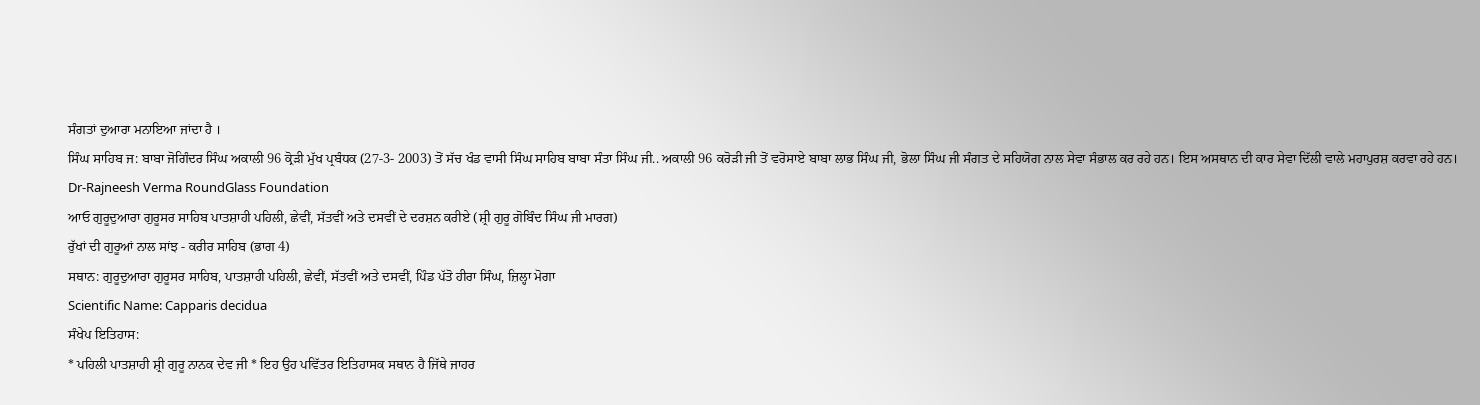ਸੰਗਤਾਂ ਦੁਆਰਾ ਮਨਾਇਆ ਜਾਂਦਾ ਹੈ ।
ਸਿੰਘ ਸਾਹਿਬ ਜ: ਬਾਬਾ ਜੋਗਿੰਦਰ ਸਿੰਘ ਅਕਾਲੀ 96 ਕ੍ਰੋੜੀ ਮੁੱਖ ਪ੍ਰਬੰਧਕ (27-3- 2003) ਤੋਂ ਸੱਚ ਖੰਡ ਵਾਸੀ ਸਿੰਘ ਸਾਹਿਬ ਬਾਬਾ ਸੰਤਾ ਸਿੰਘ ਜੀ.. ਅਕਾਲੀ 96 ਕਰੋੜੀ ਜੀ ਤੋਂ ਵਰੋਸਾਏ ਬਾਬਾ ਲਾਭ ਸਿੰਘ ਜੀ, ਭੋਲਾ ਸਿੰਘ ਜੀ ਸੰਗਤ ਦੇ ਸਹਿਯੋਗ ਨਾਲ ਸੇਵਾ ਸੰਭਾਲ ਕਰ ਰਹੇ ਹਨ। ਇਸ ਅਸਥਾਨ ਦੀ ਕਾਰ ਸੇਵਾ ਦਿੱਲੀ ਵਾਲੇ ਮਹਾਪੁਰਸ਼ ਕਰਵਾ ਰਹੇ ਹਨ।
Dr-Rajneesh Verma RoundGlass Foundation
ਆਓ ਗੁਰੂਦੁਆਰਾ ਗੁਰੂਸਰ ਸਾਹਿਬ ਪਾਤਸ਼ਾਹੀ ਪਹਿਲੀ, ਛੇਵੀਂ, ਸੱਤਵੀਂ ਅਤੇ ਦਸਵੀਂ ਦੇ ਦਰਸ਼ਨ ਕਰੀਏ (ਸ਼੍ਰੀ ਗੁਰੂ ਗੋਬਿੰਦ ਸਿੰਘ ਜੀ ਮਾਰਗ)
ਰੁੱਖਾਂ ਦੀ ਗੁਰੂਆਂ ਨਾਲ ਸਾਂਝ - ਕਰੀਰ ਸਾਹਿਬ (ਭਾਗ 4)
ਸਥਾਨ: ਗੁਰੂਦੁਆਰਾ ਗੁਰੂਸਰ ਸਾਹਿਬ, ਪਾਤਸ਼ਾਹੀ ਪਹਿਲੀ, ਛੇਵੀਂ, ਸੱਤਵੀਂ ਅਤੇ ਦਸਵੀਂ, ਪਿੰਡ ਪੱਤੋ ਹੀਰਾ ਸਿੰਘ, ਜ਼ਿਲ੍ਹਾ ਮੋਗਾ
Scientific Name: Capparis decidua
ਸੰਖੇਪ ਇਤਿਹਾਸ:
* ਪਹਿਲੀ ਪਾਤਸ਼ਾਹੀ ਸ਼੍ਰੀ ਗੁਰੂ ਨਾਨਕ ਦੇਵ ਜੀ * ਇਹ ਉਹ ਪਵਿੱਤਰ ਇਤਿਹਾਸਕ ਸਥਾਨ ਹੈ ਜਿੱਥੇ ਜਾਹਰ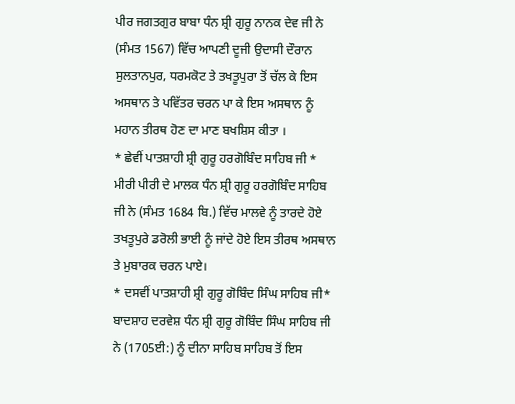ਪੀਰ ਜਗਤਗੁਰ ਬਾਬਾ ਧੰਨ ਸ਼੍ਰੀ ਗੁਰੂ ਨਾਨਕ ਦੇਵ ਜੀ ਨੇ (ਸੰਮਤ 1567) ਵਿੱਚ ਆਪਣੀ ਦੂਜੀ ਉਦਾਸੀ ਦੌਰਾਨ ਸੁਲਤਾਨਪੁਰ, ਧਰਮਕੋਟ ਤੇ ਤਖਤੂਪੁਰਾ ਤੋਂ ਚੱਲ ਕੇ ਇਸ ਅਸਥਾਨ ਤੇ ਪਵਿੱਤਰ ਚਰਨ ਪਾ ਕੇ ਇਸ ਅਸਥਾਨ ਨੂੰ ਮਹਾਨ ਤੀਰਥ ਹੋਣ ਦਾ ਮਾਣ ਬਖਸ਼ਿਸ ਕੀਤਾ ।
* ਛੇਵੀਂ ਪਾਤਸ਼ਾਹੀ ਸ਼੍ਰੀ ਗੁਰੂ ਹਰਗੋਬਿੰਦ ਸਾਹਿਬ ਜੀ * ਮੀਰੀ ਪੀਰੀ ਦੇ ਮਾਲਕ ਧੰਨ ਸ਼੍ਰੀ ਗੁਰੂ ਹਰਗੋਬਿੰਦ ਸਾਹਿਬ ਜੀ ਨੇ (ਸੰਮਤ 1684 ਬਿ.) ਵਿੱਚ ਮਾਲਵੇ ਨੂੰ ਤਾਰਦੇ ਹੋਏ ਤਖਤੂਪੁਰੇ ਡਰੋਲੀ ਭਾਈ ਨੂੰ ਜਾਂਦੇ ਹੋਏ ਇਸ ਤੀਰਥ ਅਸਥਾਨ ਤੇ ਮੁਬਾਰਕ ਚਰਨ ਪਾਏ।
* ਦਸਵੀਂ ਪਾਤਸ਼ਾਹੀ ਸ਼੍ਰੀ ਗੁਰੂ ਗੋਬਿੰਦ ਸਿੰਘ ਸਾਹਿਬ ਜੀ* ਬਾਦਸ਼ਾਹ ਦਰਵੇਸ਼ ਧੰਨ ਸ਼੍ਰੀ ਗੁਰੂ ਗੋਬਿੰਦ ਸਿੰਘ ਸਾਹਿਬ ਜੀ ਨੇ (1705ਈ:) ਨੂੰ ਦੀਨਾ ਸਾਹਿਬ ਸਾਹਿਬ ਤੋਂ ਇਸ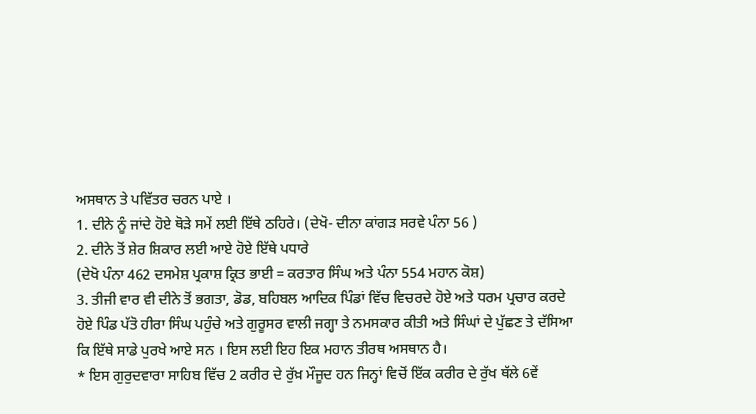ਅਸਥਾਨ ਤੇ ਪਵਿੱਤਰ ਚਰਨ ਪਾਏ ।
1. ਦੀਨੇ ਨੂੰ ਜਾਂਦੇ ਹੋਏ ਥੋੜੇ ਸਮੇਂ ਲਈ ਇੱਥੇ ਠਹਿਰੇ। (ਦੇਖੋ- ਦੀਨਾ ਕਾਂਗੜ ਸਰਵੇ ਪੰਨਾ 56 )
2. ਦੀਨੇ ਤੋਂ ਸ਼ੇਰ ਸ਼ਿਕਾਰ ਲਈ ਆਏ ਹੋਏ ਇੱਥੇ ਪਧਾਰੇ
(ਦੇਖੋ ਪੰਨਾ 462 ਦਸਮੇਸ਼ ਪ੍ਰਕਾਸ਼ ਕ੍ਰਿਤ ਭਾਈ = ਕਰਤਾਰ ਸਿੰਘ ਅਤੇ ਪੰਨਾ 554 ਮਹਾਨ ਕੋਸ਼)
3. ਤੀਜੀ ਵਾਰ ਵੀ ਦੀਨੇ ਤੋਂ ਭਗਤਾ, ਡੋਡ, ਬਹਿਬਲ ਆਦਿਕ ਪਿੰਡਾਂ ਵਿੱਚ ਵਿਚਰਦੇ ਹੋਏ ਅਤੇ ਧਰਮ ਪ੍ਰਚਾਰ ਕਰਦੇ ਹੋਏ ਪਿੰਡ ਪੱਤੋ ਹੀਰਾ ਸਿੰਘ ਪਹੁੰਚੇ ਅਤੇ ਗੁਰੂਸਰ ਵਾਲੀ ਜਗ੍ਹਾ ਤੇ ਨਮਸਕਾਰ ਕੀਤੀ ਅਤੇ ਸਿੰਘਾਂ ਦੇ ਪੁੱਛਣ ਤੇ ਦੱਸਿਆ ਕਿ ਇੱਥੇ ਸਾਡੇ ਪੁਰਖੇ ਆਏ ਸਨ । ਇਸ ਲਈ ਇਹ ਇਕ ਮਹਾਨ ਤੀਰਥ ਅਸਥਾਨ ਹੈ।
* ਇਸ ਗੁਰੁਦਵਾਰਾ ਸਾਹਿਬ ਵਿੱਚ 2 ਕਰੀਰ ਦੇ ਰੁੱਖ਼ ਮੌਜੂਦ ਹਨ ਜਿਨ੍ਹਾਂ ਵਿਚੋਂ ਇੱਕ ਕਰੀਰ ਦੇ ਰੁੱਖ ਥੱਲੇ 6ਵੇਂ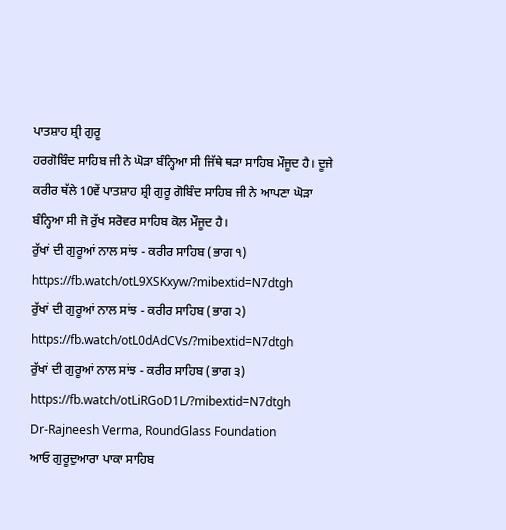ਪਾਤਸ਼ਾਹ ਸ਼੍ਰੀ ਗੁਰੂ
ਹਰਗੋਬਿੰਦ ਸਾਹਿਬ ਜੀ ਨੇ ਘੋੜਾ ਬੰਨ੍ਹਿਆ ਸੀ ਜਿੱਥੇ ਥੜਾ ਸਾਹਿਬ ਮੌਜੂਦ ਹੈ। ਦੂਜੇ ਕਰੀਰ ਥੱਲੇ 10ਵੇਂ ਪਾਤਸ਼ਾਹ ਸ਼੍ਰੀ ਗੁਰੂ ਗੋਬਿੰਦ ਸਾਹਿਬ ਜੀ ਨੇ ਆਪਣਾ ਘੋੜਾ ਬੰਨ੍ਹਿਆ ਸੀ ਜੋ ਰੁੱਖ ਸਰੋਵਰ ਸਾਹਿਬ ਕੋਲ ਮੌਜੂਦ ਹੈ।
ਰੁੱਖਾਂ ਦੀ ਗੁਰੂਆਂ ਨਾਲ ਸਾਂਝ - ਕਰੀਰ ਸਾਹਿਬ (ਭਾਗ ੧)
https://fb.watch/otL9XSKxyw/?mibextid=N7dtgh
ਰੁੱਖਾਂ ਦੀ ਗੁਰੂਆਂ ਨਾਲ ਸਾਂਝ - ਕਰੀਰ ਸਾਹਿਬ (ਭਾਗ ੨)
https://fb.watch/otL0dAdCVs/?mibextid=N7dtgh
ਰੁੱਖਾਂ ਦੀ ਗੁਰੂਆਂ ਨਾਲ ਸਾਂਝ - ਕਰੀਰ ਸਾਹਿਬ (ਭਾਗ ੩)
https://fb.watch/otLiRGoD1L/?mibextid=N7dtgh
Dr-Rajneesh Verma, RoundGlass Foundation
ਆਓ ਗੁਰੂਦੁਆਰਾ ਪਾਕਾ ਸਾਹਿਬ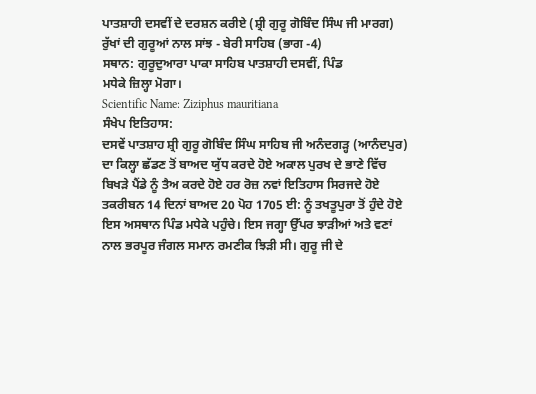ਪਾਤਸ਼ਾਹੀ ਦਸਵੀਂ ਦੇ ਦਰਸ਼ਨ ਕਰੀਏ (ਸ਼੍ਰੀ ਗੁਰੂ ਗੋਬਿੰਦ ਸਿੰਘ ਜੀ ਮਾਰਗ)
ਰੁੱਖਾਂ ਦੀ ਗੁਰੂਆਂ ਨਾਲ ਸਾਂਝ - ਬੇਰੀ ਸਾਹਿਬ (ਭਾਗ -4)
ਸਥਾਨ: ਗੁਰੂਦੁਆਰਾ ਪਾਕਾ ਸਾਹਿਬ ਪਾਤਸ਼ਾਹੀ ਦਸਵੀਂ, ਪਿੰਡ
ਮਧੇਕੇ ਜ਼ਿਲ੍ਹਾ ਮੋਗਾ।
Scientific Name: Ziziphus mauritiana
ਸੰਖੇਪ ਇਤਿਹਾਸ:
ਦਸਵੇਂ ਪਾਤਸ਼ਾਹ ਸ਼੍ਰੀ ਗੁਰੂ ਗੋਬਿੰਦ ਸਿੰਘ ਸਾਹਿਬ ਜੀ ਅਨੰਦਗੜ੍ਹ (ਆਨੰਦਪੁਰ) ਦਾ ਕਿਲ੍ਹਾ ਛੱਡਣ ਤੋਂ ਬਾਅਦ ਯੁੱਧ ਕਰਦੇ ਹੋਏ ਅਕਾਲ ਪੁਰਖ ਦੇ ਭਾਣੇ ਵਿੱਚ ਬਿਖੜੇ ਪੈਂਡੇ ਨੂੰ ਤੈਅ ਕਰਦੇ ਹੋਏ ਹਰ ਰੋਜ਼ ਨਵਾਂ ਇਤਿਹਾਸ ਸਿਰਜਦੇ ਹੋਏ ਤਕਰੀਬਨ 14 ਦਿਨਾਂ ਬਾਅਦ 20 ਪੋਹ 1705 ਈ: ਨੂੰ ਤਖਤੂਪੁਰਾ ਤੋਂ ਹੁੰਦੇ ਹੋਏ ਇਸ ਅਸਥਾਨ ਪਿੰਡ ਮਧੇਕੇ ਪਹੁੰਚੇ। ਇਸ ਜਗ੍ਹਾ ਉੱਪਰ ਝਾੜੀਆਂ ਅਤੇ ਵਣਾਂ ਨਾਲ ਭਰਪੂਰ ਜੰਗਲ ਸਮਾਨ ਰਮਣੀਕ ਝਿੜੀ ਸੀ। ਗੁਰੂ ਜੀ ਦੇ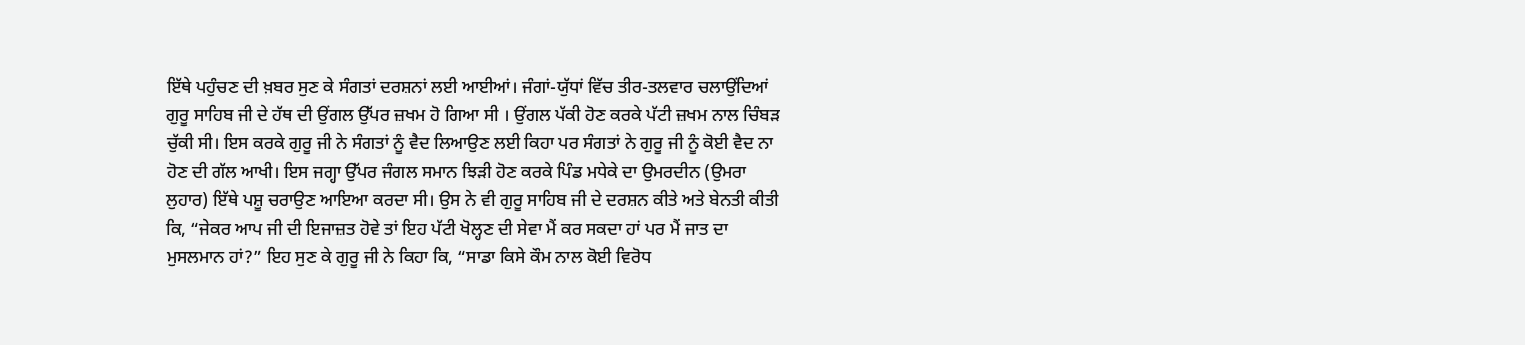ਇੱਥੇ ਪਹੁੰਚਣ ਦੀ ਖ਼ਬਰ ਸੁਣ ਕੇ ਸੰਗਤਾਂ ਦਰਸ਼ਨਾਂ ਲਈ ਆਈਆਂ। ਜੰਗਾਂ-ਯੁੱਧਾਂ ਵਿੱਚ ਤੀਰ-ਤਲਵਾਰ ਚਲਾਉਂਦਿਆਂ ਗੁਰੂ ਸਾਹਿਬ ਜੀ ਦੇ ਹੱਥ ਦੀ ਉਂਗਲ ਉੱਪਰ ਜ਼ਖਮ ਹੋ ਗਿਆ ਸੀ । ਉਂਗਲ ਪੱਕੀ ਹੋਣ ਕਰਕੇ ਪੱਟੀ ਜ਼ਖਮ ਨਾਲ ਚਿੰਬੜ ਚੁੱਕੀ ਸੀ। ਇਸ ਕਰਕੇ ਗੁਰੂ ਜੀ ਨੇ ਸੰਗਤਾਂ ਨੂੰ ਵੈਦ ਲਿਆਉਣ ਲਈ ਕਿਹਾ ਪਰ ਸੰਗਤਾਂ ਨੇ ਗੁਰੂ ਜੀ ਨੂੰ ਕੋਈ ਵੈਦ ਨਾ ਹੋਣ ਦੀ ਗੱਲ ਆਖੀ। ਇਸ ਜਗ੍ਹਾ ਉੱਪਰ ਜੰਗਲ ਸਮਾਨ ਝਿੜੀ ਹੋਣ ਕਰਕੇ ਪਿੰਡ ਮਧੇਕੇ ਦਾ ਉਮਰਦੀਨ (ਉਮਰਾ ਲੁਹਾਰ) ਇੱਥੇ ਪਸ਼ੂ ਚਰਾਉਣ ਆਇਆ ਕਰਦਾ ਸੀ। ਉਸ ਨੇ ਵੀ ਗੁਰੂ ਸਾਹਿਬ ਜੀ ਦੇ ਦਰਸ਼ਨ ਕੀਤੇ ਅਤੇ ਬੇਨਤੀ ਕੀਤੀ ਕਿ, “ਜੇਕਰ ਆਪ ਜੀ ਦੀ ਇਜਾਜ਼ਤ ਹੋਵੇ ਤਾਂ ਇਹ ਪੱਟੀ ਖੋਲ੍ਹਣ ਦੀ ਸੇਵਾ ਮੈਂ ਕਰ ਸਕਦਾ ਹਾਂ ਪਰ ਮੈਂ ਜਾਤ ਦਾ ਮੁਸਲਮਾਨ ਹਾਂ?” ਇਹ ਸੁਣ ਕੇ ਗੁਰੂ ਜੀ ਨੇ ਕਿਹਾ ਕਿ, “ਸਾਡਾ ਕਿਸੇ ਕੌਮ ਨਾਲ ਕੋਈ ਵਿਰੋਧ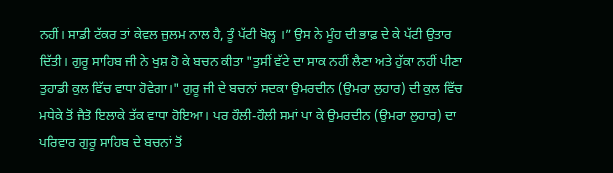ਨਹੀਂ। ਸਾਡੀ ਟੱਕਰ ਤਾਂ ਕੇਵਲ ਜ਼ੁਲਮ ਨਾਲ ਹੈ, ਤੂੰ ਪੱਟੀ ਖੋਲ੍ਹ ।” ਉਸ ਨੇ ਮੂੰਹ ਦੀ ਭਾਫ਼ ਦੇ ਕੇ ਪੱਟੀ ਉਤਾਰ ਦਿੱਤੀ। ਗੁਰੂ ਸਾਹਿਬ ਜੀ ਨੇ ਖੁਸ਼ ਹੋ ਕੇ ਬਚਨ ਕੀਤਾ "ਤੁਸੀਂ ਵੱਟੇ ਦਾ ਸਾਕ ਨਹੀਂ ਲੈਣਾ ਅਤੇ ਹੁੱਕਾ ਨਹੀਂ ਪੀਣਾ ਤੁਹਾਡੀ ਕੁਲ ਵਿੱਚ ਵਾਧਾ ਹੋਵੇਗਾ।" ਗੁਰੂ ਜੀ ਦੇ ਬਚਨਾਂ ਸਦਕਾ ਉਮਰਦੀਨ (ਉਮਰਾ ਲੁਹਾਰ) ਦੀ ਕੁਲ ਵਿੱਚ ਮਧੇਕੇ ਤੋਂ ਜੈਤੋ ਇਲਾਕੇ ਤੱਕ ਵਾਧਾ ਹੋਇਆ। ਪਰ ਹੌਲੀ-ਹੌਲੀ ਸਮਾਂ ਪਾ ਕੇ ਉਮਰਦੀਨ (ਉਮਰਾ ਲੁਹਾਰ) ਦਾ ਪਰਿਵਾਰ ਗੁਰੂ ਸਾਹਿਬ ਦੇ ਬਚਨਾਂ ਤੋਂ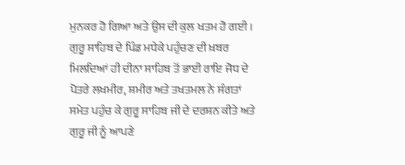ਮੁਨਕਰ ਹੋ ਗਿਆ ਅਤੇ ਉਸ ਦੀ ਕੁਲ ਖਤਮ ਹੋ ਗਈ । ਗੁਰੂ ਸਾਹਿਬ ਦੇ ਪਿੰਡ ਮਧੇਕੇ ਪਹੁੰਚਣ ਦੀ ਖ਼ਬਰ ਮਿਲਦਿਆਂ ਹੀ ਦੀਨਾ ਸਾਹਿਬ ਤੋਂ ਭਾਈ ਰਾਇ ਜੋਧ ਦੇ ਪੋਤਰੇ ਲਖਮੀਰ, ਸ਼ਮੀਰ ਅਤੇ ਤਖਤਮਲ ਨੇ ਸੰਗਤਾਂ ਸਮੇਤ ਪਹੁੰਚ ਕੇ ਗੁਰੂ ਸਾਹਿਬ ਜੀ ਦੇ ਦਰਸ਼ਨ ਕੀਤੇ ਅਤੇ ਗੁਰੂ ਜੀ ਨੂੰ ਆਪਣੇ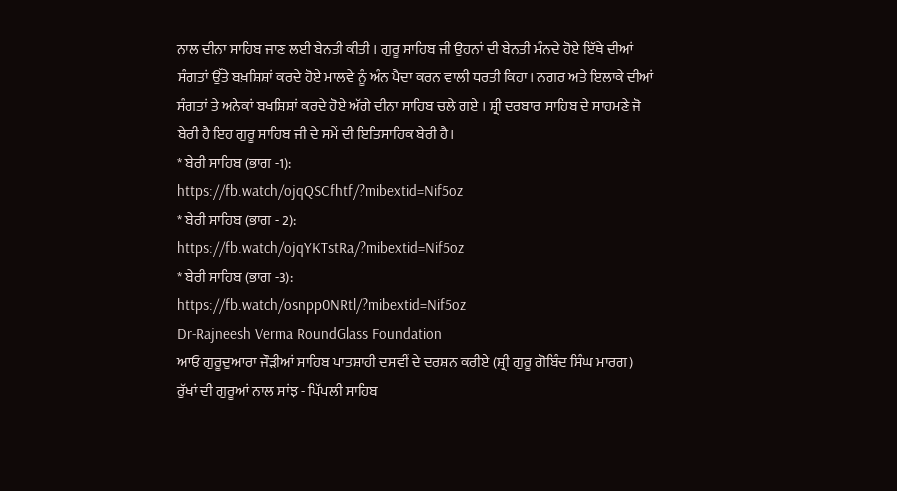ਨਾਲ ਦੀਨਾ ਸਾਹਿਬ ਜਾਣ ਲਈ ਬੇਨਤੀ ਕੀਤੀ । ਗੁਰੂ ਸਾਹਿਬ ਜੀ ਉਹਨਾਂ ਦੀ ਬੇਨਤੀ ਮੰਨਦੇ ਹੋਏ ਇੱਥੇ ਦੀਆਂ ਸੰਗਤਾਂ ਉੱਤੇ ਬਖ਼ਸ਼ਿਸ਼ਾਂ ਕਰਦੇ ਹੋਏ ਮਾਲਵੇ ਨੂੰ ਅੰਨ ਪੈਦਾ ਕਰਨ ਵਾਲੀ ਧਰਤੀ ਕਿਹਾ। ਨਗਰ ਅਤੇ ਇਲਾਕੇ ਦੀਆਂ ਸੰਗਤਾਂ ਤੇ ਅਨੇਕਾਂ ਬਖਸ਼ਿਸ਼ਾਂ ਕਰਦੇ ਹੋਏ ਅੱਗੇ ਦੀਨਾ ਸਾਹਿਬ ਚਲੇ ਗਏ । ਸ਼੍ਰੀ ਦਰਬਾਰ ਸਾਹਿਬ ਦੇ ਸਾਹਮਣੇ ਜੋ ਬੇਰੀ ਹੈ ਇਹ ਗੁਰੂ ਸਾਹਿਬ ਜੀ ਦੇ ਸਮੇਂ ਦੀ ਇਤਿਸਾਹਿਕ ਬੇਰੀ ਹੈ।
* ਬੇਰੀ ਸਾਹਿਬ (ਭਾਗ -1):
https://fb.watch/ojqQSCfhtf/?mibextid=Nif5oz
* ਬੇਰੀ ਸਾਹਿਬ (ਭਾਗ - 2):
https://fb.watch/ojqYKTstRa/?mibextid=Nif5oz
* ਬੇਰੀ ਸਾਹਿਬ (ਭਾਗ -3):
https://fb.watch/osnpp0NRtl/?mibextid=Nif5oz
Dr-Rajneesh Verma RoundGlass Foundation
ਆਓ ਗੁਰੂਦੁਆਰਾ ਜੌੜੀਆਂ ਸਾਹਿਬ ਪਾਤਸ਼ਾਹੀ ਦਸਵੀਂ ਦੇ ਦਰਸ਼ਨ ਕਰੀਏ (ਸ਼੍ਰੀ ਗੁਰੂ ਗੋਬਿੰਦ ਸਿੰਘ ਮਾਰਗ)
ਰੁੱਖਾਂ ਦੀ ਗੁਰੂਆਂ ਨਾਲ ਸਾਂਝ - ਪਿੱਪਲੀ ਸਾਹਿਬ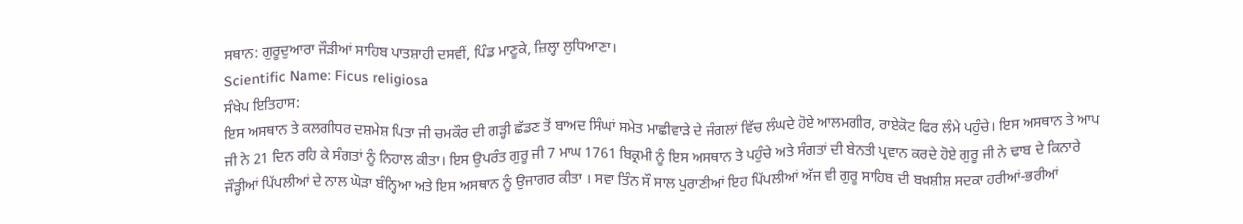ਸਥਾਨ: ਗੁਰੂਦੁਆਰਾ ਜੌੜੀਆਂ ਸਾਹਿਬ ਪਾਤਸ਼ਾਹੀ ਦਸਵੀਂ, ਪਿੰਡ ਮਾਣੂਕੇ, ਜ਼ਿਲ੍ਹਾ ਲੁਧਿਆਣਾ।
Scientific Name: Ficus religiosa
ਸੰਖੇਪ ਇਤਿਹਾਸ:
ਇਸ ਅਸਥਾਨ ਤੇ ਕਲਗੀਧਰ ਦਸ਼ਮੇਸ਼ ਪਿਤਾ ਜੀ ਚਮਕੌਰ ਦੀ ਗੜ੍ਹੀ ਛੱਡਣ ਤੋਂ ਬਾਅਦ ਸਿੰਘਾਂ ਸਮੇਤ ਮਾਛੀਵਾੜੇ ਦੇ ਜੰਗਲਾਂ ਵਿੱਚ ਲੰਘਦੇ ਹੋਏ ਆਲਮਗੀਰ, ਰਾਏਕੋਟ ਫਿਰ ਲੰਮੇ ਪਹੁੰਚੇ। ਇਸ ਅਸਥਾਨ ਤੇ ਆਪ ਜੀ ਨੇ 21 ਦਿਨ ਰਹਿ ਕੇ ਸੰਗਤਾਂ ਨੂੰ ਨਿਹਾਲ ਕੀਤਾ। ਇਸ ਉਪਰੰਤ ਗੁਰੂ ਜੀ 7 ਮਾਘ 1761 ਬਿਕ੍ਰਮੀ ਨੂੰ ਇਸ ਅਸਥਾਨ ਤੇ ਪਹੁੰਚੇ ਅਤੇ ਸੰਗਤਾਂ ਦੀ ਬੇਨਤੀ ਪ੍ਰਵਾਨ ਕਰਦੇ ਹੋਏ ਗੁਰੂ ਜੀ ਨੇ ਢਾਬ ਦੇ ਕਿਨਾਰੇ ਜੌੜ੍ਹੀਆਂ ਪਿੱਪਲੀਆਂ ਦੇ ਨਾਲ ਘੋੜਾ ਬੰਨ੍ਹਿਆ ਅਤੇ ਇਸ ਅਸਥਾਨ ਨੂੰ ਉਜਾਗਰ ਕੀਤਾ । ਸਵਾ ਤਿੰਨ ਸੌ ਸਾਲ ਪੁਰਾਣੀਆਂ ਇਹ ਪਿੱਪਲੀਆਂ ਅੱਜ ਵੀ ਗੁਰੂ ਸਾਹਿਬ ਦੀ ਬਖ਼ਸ਼ੀਸ਼ ਸਦਕਾ ਹਰੀਆਂ-ਭਰੀਆਂ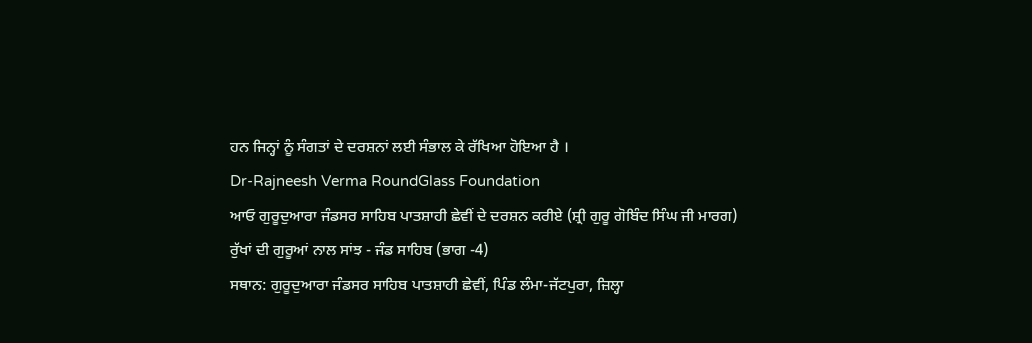ਹਨ ਜਿਨ੍ਹਾਂ ਨੂੰ ਸੰਗਤਾਂ ਦੇ ਦਰਸ਼ਨਾਂ ਲਈ ਸੰਭਾਲ ਕੇ ਰੱਖਿਆ ਹੋਇਆ ਹੈ ।
Dr-Rajneesh Verma RoundGlass Foundation
ਆਓ ਗੁਰੂਦੁਆਰਾ ਜੰਡਸਰ ਸਾਹਿਬ ਪਾਤਸ਼ਾਹੀ ਛੇਵੀਂ ਦੇ ਦਰਸ਼ਨ ਕਰੀਏ (ਸ਼੍ਰੀ ਗੁਰੂ ਗੋਬਿੰਦ ਸਿੰਘ ਜੀ ਮਾਰਗ)
ਰੁੱਖਾਂ ਦੀ ਗੁਰੂਆਂ ਨਾਲ ਸਾਂਝ - ਜੰਡ ਸਾਹਿਬ (ਭਾਗ -4)
ਸਥਾਨ: ਗੁਰੂਦੁਆਰਾ ਜੰਡਸਰ ਸਾਹਿਬ ਪਾਤਸ਼ਾਹੀ ਛੇਵੀਂ, ਪਿੰਡ ਲੰਮਾ-ਜੱਟਪੁਰਾ, ਜ਼ਿਲ੍ਹਾ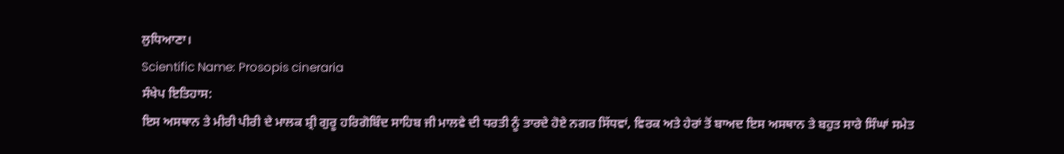ਲੁਧਿਆਣਾ।
Scientific Name: Prosopis cineraria
ਸੰਖੇਪ ਇਤਿਹਾਸ:
ਇਸ ਅਸਥਾਨ ਤੇ ਮੀਰੀ ਪੀਰੀ ਦੇ ਮਾਲਕ ਸ਼੍ਰੀ ਗੁਰੂ ਹਰਿਗੋਬਿੰਦ ਸਾਹਿਬ ਜੀ ਮਾਲਵੇ ਦੀ ਧਰਤੀ ਨੂੰ ਤਾਰਦੇ ਹੋਏ ਨਗਰ ਸਿੱਧਵਾਂ, ਵਿਰਕ ਅਤੇ ਹੇਰਾਂ ਤੋਂ ਬਾਅਦ ਇਸ ਅਸਥਾਨ ਤੇ ਬਹੁਤ ਸਾਰੇ ਸਿੰਘਾਂ ਸਮੇਤ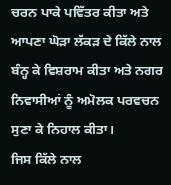ਚਰਨ ਪਾਕੇ ਪਵਿੱਤਰ ਕੀਤਾ ਅਤੇ ਆਪਣਾ ਘੋੜਾ ਲੱਕੜ ਦੇ ਕਿੱਲੇ ਨਾਲ ਬੰਨ੍ਹ ਕੇ ਵਿਸ਼ਰਾਮ ਕੀਤਾ ਅਤੇ ਨਗਰ ਨਿਵਾਸੀਆਂ ਨੂੰ ਅਮੋਲਕ ਪਰਵਚਨ ਸੁਣਾ ਕੇ ਨਿਹਾਲ ਕੀਤਾ।
ਜਿਸ ਕਿੱਲੇ ਨਾਲ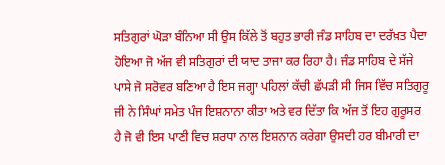ਸਤਿਗੁਰਾਂ ਘੋੜਾ ਬੰਨਿਆ ਸੀ ਉਸ ਕਿੱਲੇ ਤੋਂ ਬਹੁਤ ਭਾਰੀ ਜੰਡ ਸਾਹਿਬ ਦਾ ਦਰੱਖ਼ਤ ਪੈਦਾ ਹੋਇਆ ਜੋ ਅੱਜ ਵੀ ਸਤਿਗੁਰਾਂ ਦੀ ਯਾਦ ਤਾਜਾ ਕਰ ਰਿਹਾ ਹੈ। ਜੰਡ ਸਾਹਿਬ ਦੇ ਸੱਜੇ ਪਾਸੇ ਜੋ ਸਰੋਵਰ ਬਣਿਆ ਹੈ ਇਸ ਜਗ੍ਹਾ ਪਹਿਲਾਂ ਕੱਚੀ ਛੱਪੜੀ ਸੀ ਜਿਸ ਵਿੱਚ ਸਤਿਗੁਰੂ ਜੀ ਨੇ ਸਿੰਘਾਂ ਸਮੇਤ ਪੰਜ ਇਸ਼ਨਾਨਾ ਕੀਤਾ ਅਤੇ ਵਰ ਦਿੱਤਾ ਕਿ ਅੱਜ ਤੋਂ ਇਹ ਗੁਰੂਸਰ ਹੈ ਜੋ ਵੀ ਇਸ ਪਾਣੀ ਵਿਚ ਸ਼ਰਧਾ ਨਾਲ ਇਸ਼ਨਾਨ ਕਰੇਗਾ ਉਸਦੀ ਹਰ ਬੀਮਾਰੀ ਦਾ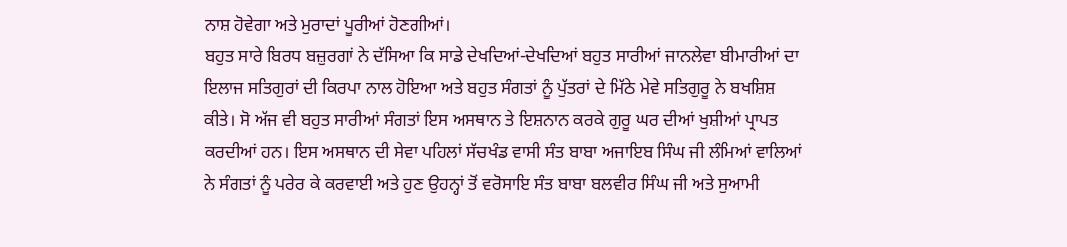ਨਾਸ਼ ਹੋਵੇਗਾ ਅਤੇ ਮੁਰਾਦਾਂ ਪੂਰੀਆਂ ਹੋਣਗੀਆਂ।
ਬਹੁਤ ਸਾਰੇ ਬਿਰਧ ਬਜ਼ੁਰਗਾਂ ਨੇ ਦੱਸਿਆ ਕਿ ਸਾਡੇ ਦੇਖਦਿਆਂ-ਦੇਖਦਿਆਂ ਬਹੁਤ ਸਾਰੀਆਂ ਜਾਨਲੇਵਾ ਬੀਮਾਰੀਆਂ ਦਾ ਇਲਾਜ ਸਤਿਗੁਰਾਂ ਦੀ ਕਿਰਪਾ ਨਾਲ ਹੋਇਆ ਅਤੇ ਬਹੁਤ ਸੰਗਤਾਂ ਨੂੰ ਪੁੱਤਰਾਂ ਦੇ ਮਿੱਠੇ ਮੇਵੇ ਸਤਿਗੁਰੂ ਨੇ ਬਖਸ਼ਿਸ਼ ਕੀਤੇ। ਸੋ ਅੱਜ ਵੀ ਬਹੁਤ ਸਾਰੀਆਂ ਸੰਗਤਾਂ ਇਸ ਅਸਥਾਨ ਤੇ ਇਸ਼ਨਾਨ ਕਰਕੇ ਗੁਰੂ ਘਰ ਦੀਆਂ ਖੁਸ਼ੀਆਂ ਪ੍ਰਾਪਤ ਕਰਦੀਆਂ ਹਨ। ਇਸ ਅਸਥਾਨ ਦੀ ਸੇਵਾ ਪਹਿਲਾਂ ਸੱਚਖੰਡ ਵਾਸੀ ਸੰਤ ਬਾਬਾ ਅਜਾਇਬ ਸਿੰਘ ਜੀ ਲੰਮਿਆਂ ਵਾਲਿਆਂ ਨੇ ਸੰਗਤਾਂ ਨੂੰ ਪਰੇਰ ਕੇ ਕਰਵਾਈ ਅਤੇ ਹੁਣ ਉਹਨ੍ਹਾਂ ਤੋਂ ਵਰੋਸਾਇ ਸੰਤ ਬਾਬਾ ਬਲਵੀਰ ਸਿੰਘ ਜੀ ਅਤੇ ਸੁਆਮੀ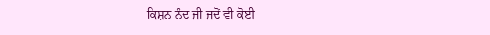ਕਿਸ਼ਨ ਨੰਦ ਜੀ ਜਦੋਂ ਵੀ ਕੋਈ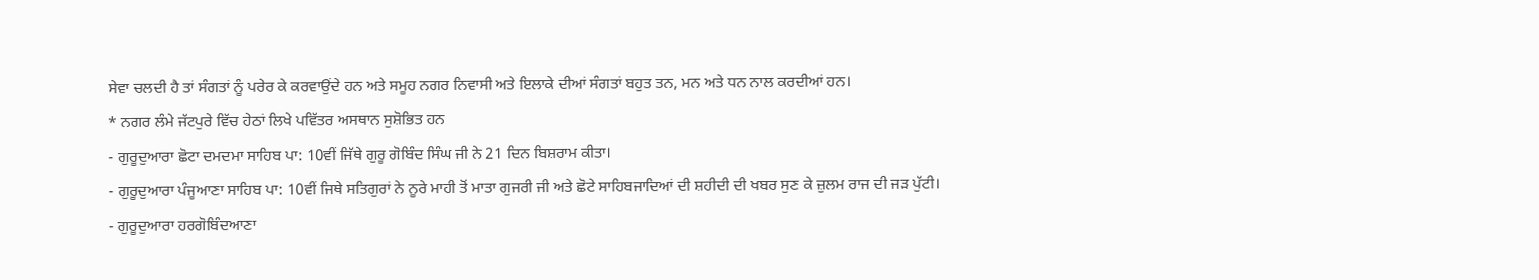ਸੇਵਾ ਚਲਦੀ ਹੈ ਤਾਂ ਸੰਗਤਾਂ ਨੂੰ ਪਰੇਰ ਕੇ ਕਰਵਾਉਂਦੇ ਹਨ ਅਤੇ ਸਮੂਹ ਨਗਰ ਨਿਵਾਸੀ ਅਤੇ ਇਲਾਕੇ ਦੀਆਂ ਸੰਗਤਾਂ ਬਹੁਤ ਤਨ, ਮਨ ਅਤੇ ਧਨ ਨਾਲ ਕਰਦੀਆਂ ਹਨ।
* ਨਗਰ ਲੰਮੇ ਜੱਟਪੁਰੇ ਵਿੱਚ ਹੇਠਾਂ ਲਿਖੇ ਪਵਿੱਤਰ ਅਸਥਾਨ ਸੁਸ਼ੋਭਿਤ ਹਨ
- ਗੁਰੂਦੁਆਰਾ ਛੋਟਾ ਦਮਦਮਾ ਸਾਹਿਬ ਪਾ: 10ਵੀਂ ਜਿੱਥੇ ਗੁਰੂ ਗੋਬਿੰਦ ਸਿੰਘ ਜੀ ਨੇ 21 ਦਿਨ ਬਿਸ਼ਰਾਮ ਕੀਤਾ।
- ਗੁਰੂਦੁਆਰਾ ਪੰਜੂਆਣਾ ਸਾਹਿਬ ਪਾ: 10ਵੀਂ ਜਿਥੇ ਸਤਿਗੁਰਾਂ ਨੇ ਨੂਰੇ ਮਾਹੀ ਤੋਂ ਮਾਤਾ ਗੁਜਰੀ ਜੀ ਅਤੇ ਛੋਟੇ ਸਾਹਿਬਜਾਦਿਆਂ ਦੀ ਸ਼ਹੀਦੀ ਦੀ ਖਬਰ ਸੁਣ ਕੇ ਜ਼ੁਲਮ ਰਾਜ ਦੀ ਜੜ ਪੁੱਟੀ।
- ਗੁਰੂਦੁਆਰਾ ਹਰਗੋਬਿੰਦਆਣਾ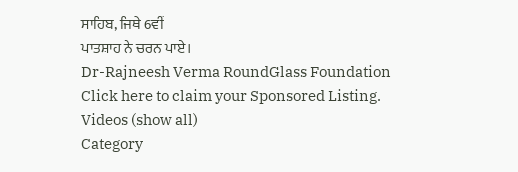ਸਾਹਿਬ, ਜਿਥੇ 6ਵੀਂ
ਪਾਤਸ਼ਾਹ ਨੇ ਚਰਨ ਪਾਏ।
Dr-Rajneesh Verma RoundGlass Foundation
Click here to claim your Sponsored Listing.
Videos (show all)
Category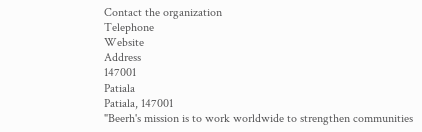Contact the organization
Telephone
Website
Address
147001
Patiala
Patiala, 147001
"Beerh's mission is to work worldwide to strengthen communities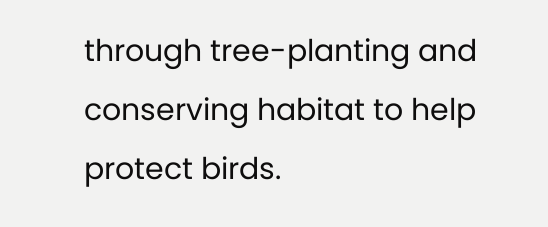through tree-planting and conserving habitat to help protect birds.